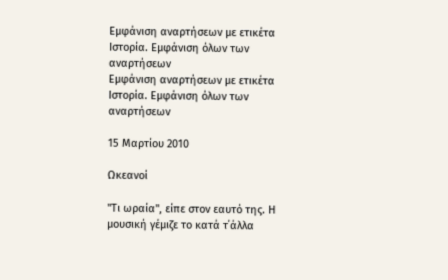Εμφάνιση αναρτήσεων με ετικέτα Ιστορία. Εμφάνιση όλων των αναρτήσεων
Εμφάνιση αναρτήσεων με ετικέτα Ιστορία. Εμφάνιση όλων των αναρτήσεων

15 Μαρτίου 2010

Ωκεανοί

"Τι ωραία", είπε στον εαυτό της. Η μουσική γέμιζε το κατά τ΄άλλα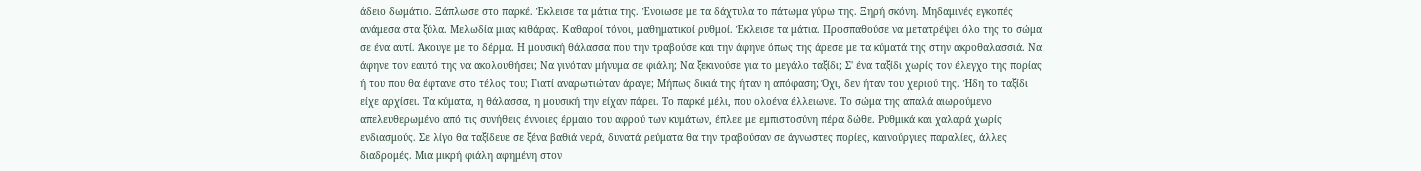άδειο δωμάτιο. Ξάπλωσε στο παρκέ. Έκλεισε τα μάτια της. Ένοιωσε με τα δάχτυλα το πάτωμα γύρω της. Ξηρή σκόνη. Μηδαμινές εγκοπές ανάμεσα στα ξύλα. Μελωδία μιας κιθάρας. Καθαροί τόνοι, μαθηματικοί ρυθμοί. Έκλεισε τα μάτια. Προσπαθούσε να μετατρέψει όλο της το σώμα σε ένα αυτί. Άκουγε με το δέρμα. Η μουσική θάλασσα που την τραβούσε και την άφηνε όπως της άρεσε με τα κύματά της στην ακροθαλασσιά. Να άφηνε τον εαυτό της να ακολουθήσει; Να γινόταν μήνυμα σε φιάλη; Να ξεκινούσε για το μεγάλο ταξίδι; Σ' ένα ταξίδι χωρίς τον έλεγχο της πορίας ή του που θα έφτανε στο τέλος του; Γιατί αναρωτιώταν άραγε; Μήπως δικιά της ήταν η απόφαση; Όχι, δεν ήταν του χεριού της. Ήδη το ταξίδι είχε αρχίσει. Τα κύματα, η θάλασσα, η μουσική την είχαν πάρει. Το παρκέ μέλι, που ολοένα έλλειωνε. Το σώμα της απαλά αιωρούμενο απελευθερωμένο από τις συνήθεις έννοιες έρμαιο του αφρού των κυμάτων, έπλεε με εμπιστοσύνη πέρα δώθε. Ρυθμικά και χαλαρά χωρίς ενδιασμούς. Σε λίγο θα ταξίδευε σε ξένα βαθιά νερά, δυνατά ρεύματα θα την τραβούσαν σε άγνωστες πορίες, καινούργιες παραλίες, άλλες διαδρομές. Μια μικρή φιάλη αφημένη στον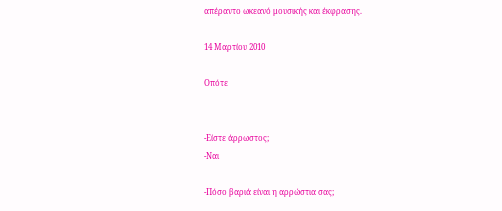απέραντο ωκεανό μουσικής και έκφρασης.

14 Μαρτίου 2010

Οπότε


-Είστε άρρωστος;
-Ναι

-Πόσο βαριά είναι η αρρώστια σας;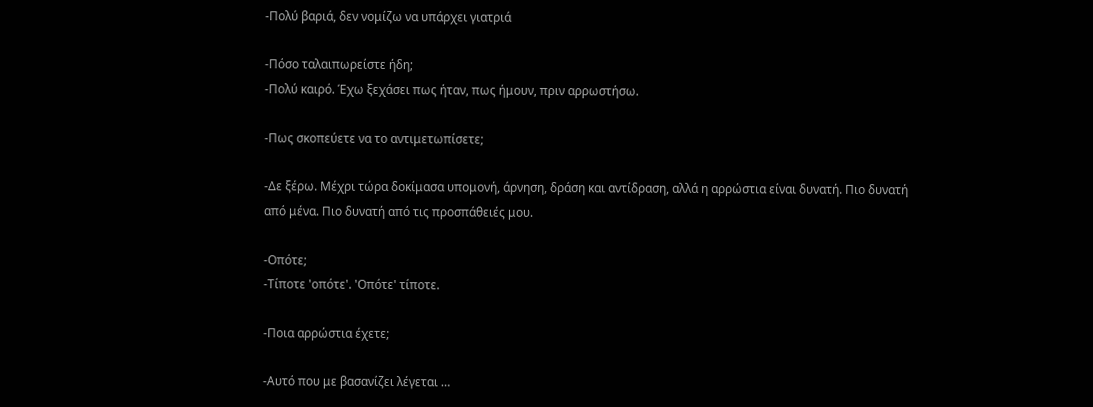-Πολύ βαριά, δεν νομίζω να υπάρχει γιατριά

-Πόσο ταλαιπωρείστε ήδη;
-Πολύ καιρό. Έχω ξεχάσει πως ήταν, πως ήμουν, πριν αρρωστήσω.

-Πως σκοπεύετε να το αντιμετωπίσετε;

-Δε ξέρω. Μέχρι τώρα δοκίμασα υπομονή, άρνηση, δράση και αντίδραση, αλλά η αρρώστια είναι δυνατή. Πιο δυνατή από μένα. Πιο δυνατή από τις προσπάθειές μου.

-Οπότε;
-Τίποτε 'οπότε'. 'Οπότε' τίποτε.

-Ποια αρρώστια έχετε;

-Αυτό που με βασανίζει λέγεται …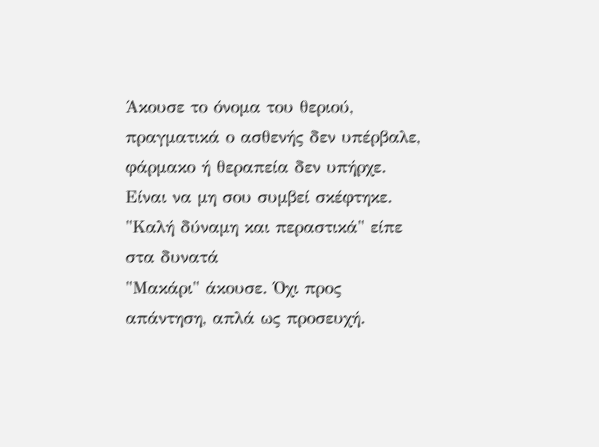Άκουσε το όνομα του θεριού, πραγματικά ο ασθενής δεν υπέρβαλε, φάρμακο ή θεραπεία δεν υπήρχε. Είναι να μη σου συμβεί σκέφτηκε. "Καλή δύναμη και περαστικά" είπε στα δυνατά
"Μακάρι" άκουσε. Όχι προς απάντηση, απλά ως προσευχή.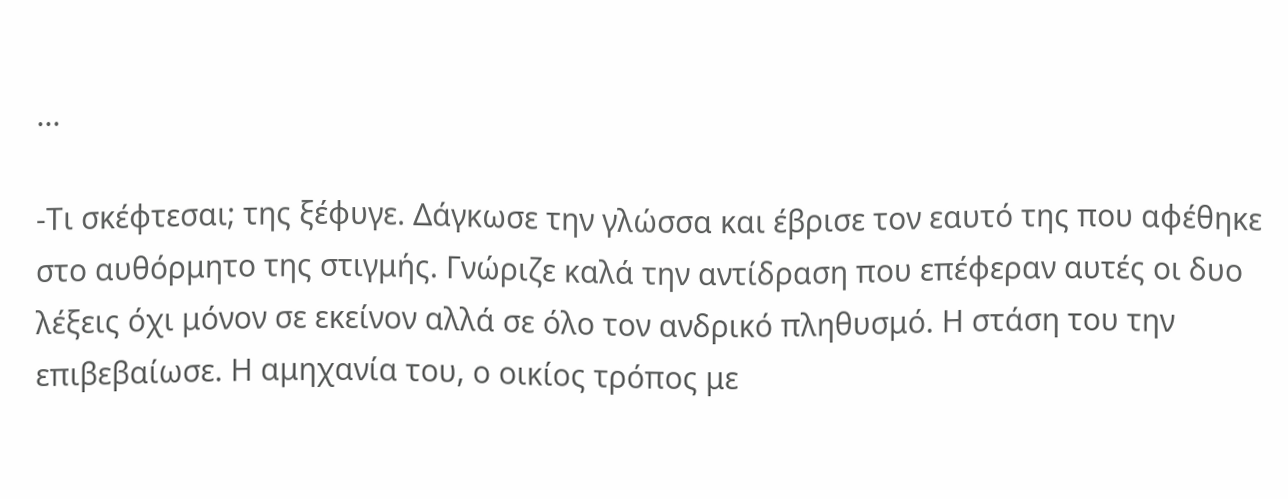...

-Τι σκέφτεσαι; της ξέφυγε. Δάγκωσε την γλώσσα και έβρισε τον εαυτό της που αφέθηκε στο αυθόρμητο της στιγμής. Γνώριζε καλά την αντίδραση που επέφεραν αυτές οι δυο λέξεις όχι μόνον σε εκείνον αλλά σε όλο τον ανδρικό πληθυσμό. Η στάση του την επιβεβαίωσε. Η αμηχανία του, ο οικίος τρόπος με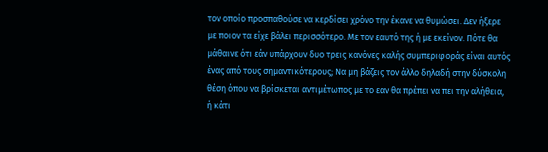τον οποίο προσπαθούσε να κερδίσει χρόνο την έκανε να θυμώσει. Δεν ήξερε με ποιον τα είχε βάλει περισσότερο. Με τον εαυτό της ή με εκείνον. Πότε θα μάθαινε ότι εάν υπάρχουν δυο τρεις κανόνες καλής συμπεριφοράς είναι αυτός ένας από τους σημαντικότερους; Να μη βάζεις τον άλλο δηλαδή στην δύσκολη θέση όπου να βρίσκεται αντιμέτωπος με το εαν θα πρέπει να πει την αλήθεια, ή κάτι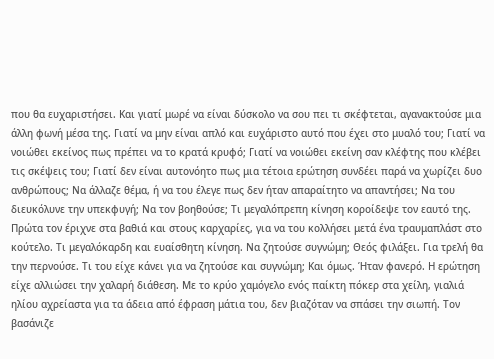που θα ευχαριστήσει. Και γιατί μωρέ να είναι δύσκολο να σου πει τι σκέφτεται, αγανακτούσε μια άλλη φωνή μέσα της. Γιατί να μην είναι απλό και ευχάριστο αυτό που έχει στο μυαλό του; Γιατί να νοιώθει εκείνος πως πρέπει να το κρατά κρυφό; Γιατί να νοιώθει εκείνη σαν κλέφτης που κλέβει τις σκέψεις του; Γιατί δεν είναι αυτονόητο πως μια τέτοια ερώτηση συνδέει παρά να χωρίζει δυο ανθρώπους; Να άλλαζε θέμα, ή να του έλεγε πως δεν ήταν απαραίτητο να απαντήσει; Να του διευκόλυνε την υπεκφυγή; Να τον βοηθούσε; Τι μεγαλόπρεπη κίνηση κοροίδεψε τον εαυτό της. Πρώτα τον έριχνε στα βαθιά και στους καρχαρίες, για να του κολλήσει μετά ένα τραυμαπλάστ στο κούτελο. Τι μεγαλόκαρδη και ευαίσθητη κίνηση. Να ζητούσε συγνώμη; Θεός φιλάξει. Για τρελή θα την περνούσε. Τι του είχε κάνει για να ζητούσε και συγνώμη; Και όμως. Ήταν φανερό. Η ερώτηση είχε αλλιώσει την χαλαρή διάθεση. Με το κρύο χαμόγελο ενός παίκτη πόκερ στα χείλη, γιαλιά ηλίου αχρείαστα για τα άδεια από έφραση μάτια του, δεν βιαζόταν να σπάσει την σιωπή. Τον βασάνιζε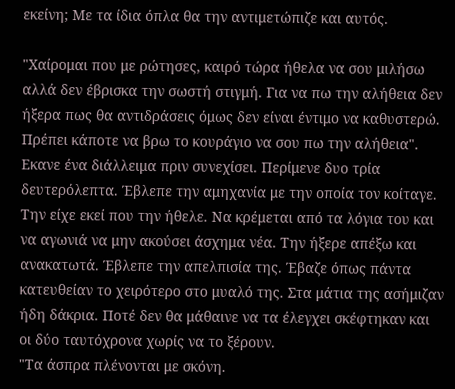εκείνη; Με τα ίδια όπλα θα την αντιμετώπιζε και αυτός.

"Χαίρομαι που με ρώτησες, καιρό τώρα ήθελα να σου μιλήσω αλλά δεν έβρισκα την σωστή στιγμή. Για να πω την αλήθεια δεν ήξερα πως θα αντιδράσεις όμως δεν είναι έντιμο να καθυστερώ. Πρέπει κάποτε να βρω το κουράγιο να σου πω την αλήθεια". Εκανε ένα διάλλειμα πριν συνεχίσει. Περίμενε δυο τρία δευτερόλεπτα. Έβλεπε την αμηχανία με την οποία τον κοίταγε. Την είχε εκεί που την ήθελε. Να κρέμεται από τα λόγια του και να αγωνιά να μην ακούσει άσχημα νέα. Την ήξερε απέξω και ανακατωτά. Έβλεπε την απελπισία της. Έβαζε όπως πάντα κατευθείαν το χειρότερο στο μυαλό της. Στα μάτια της ασήμιζαν ήδη δάκρια. Ποτέ δεν θα μάθαινε να τα έλεγχει σκέφτηκαν και οι δύο ταυτόχρονα χωρίς να το ξέρουν.
"Τα άσπρα πλένονται με σκόνη.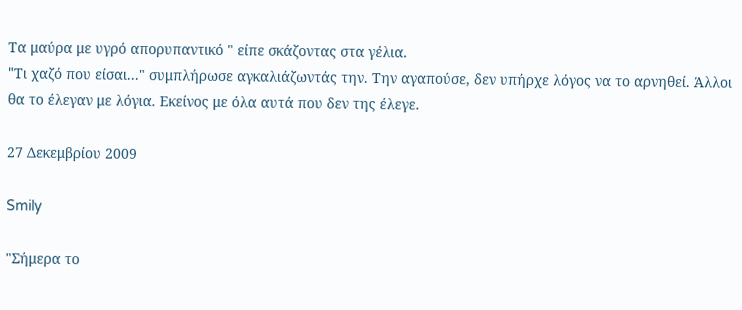Τα μαύρα με υγρό απορυπαντικό " είπε σκάζοντας στα γέλια.
"Tι χαζό που είσαι..." συμπλήρωσε αγκαλιάζωντάς την. Την αγαπούσε, δεν υπήρχε λόγος να το αρνηθεί. Άλλοι θα το έλεγαν με λόγια. Εκείνος με όλα αυτά που δεν της έλεγε.

27 Δεκεμβρίου 2009

Smily

"Σήμερα το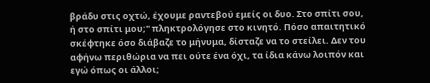βράδυ στις οχτώ, έχουμε ραντεβού εμείς οι δυο. Στο σπίτι σου, ή στο σπίτι μου;" πληκτρολόγησε στο κινητό. Πόσο απαιτητικό σκέφτηκε όσο διάβαζε το μήνυμα, δίσταζε να το στείλει. Δεν του αφήνω περιθώρια να πει ούτε ένα όχι, τα ίδια κάνω λοιπόν και εγώ όπως οι άλλοι;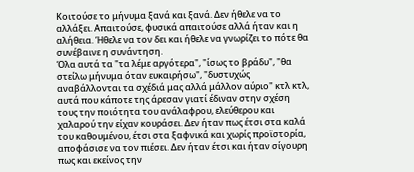Κοιτούσε το μήνυμα ξανά και ξανά. Δεν ήθελε να το αλλάξει. Απαιτούσε, φυσικά απαιτούσε αλλά ήταν και η αλήθεια. Ήθελε να τον δει και ήθελε να γνωρίζει το πότε θα συνέβαινε η συνάντηση.
Όλα αυτά τα "τα λέμε αργότερα", "ίσως το βράδυ", "θα στείλω μήνυμα όταν ευκαιρήσω", "δυστυχώς αναβάλλονται τα σχέδιά μας αλλά μάλλον αύριο" κτλ κτλ, αυτά που κάποτε της άρεσαν γιατί έδιναν στην σχέση τους την ποιότητα του ανάλαφρου, ελεύθερου και χαλαρού την είχαν κουράσει. Δεν ήταν πως έτσι στα καλά του καθουμένου, έτσι στα ξαφνικά και χωρίς προϊστορία, αποφάσισε να τον πιέσει. Δεν ήταν έτσι και ήταν σίγουρη πως και εκείνος την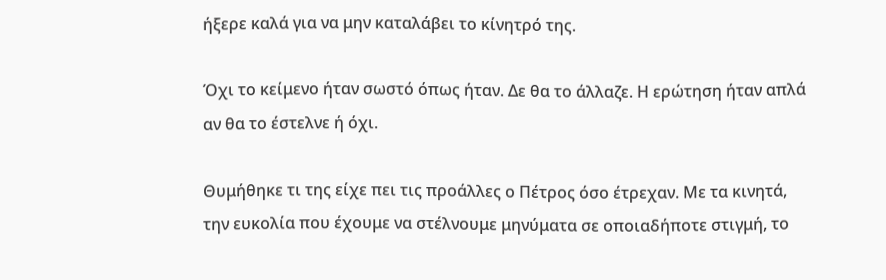ήξερε καλά για να μην καταλάβει το κίνητρό της.

Όχι το κείμενο ήταν σωστό όπως ήταν. Δε θα το άλλαζε. Η ερώτηση ήταν απλά αν θα το έστελνε ή όχι.

Θυμήθηκε τι της είχε πει τις προάλλες ο Πέτρος όσο έτρεχαν. Με τα κινητά, την ευκολία που έχουμε να στέλνουμε μηνύματα σε οποιαδήποτε στιγμή, το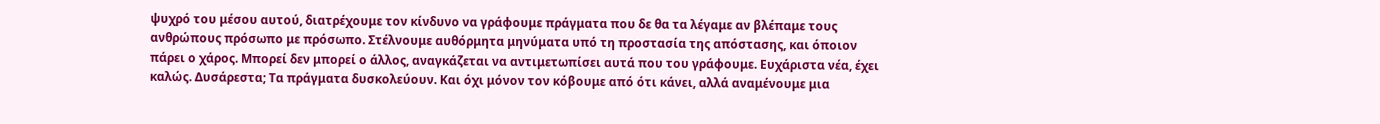ψυχρό του μέσου αυτού, διατρέχουμε τον κίνδυνο να γράφουμε πράγματα που δε θα τα λέγαμε αν βλέπαμε τους ανθρώπους πρόσωπο με πρόσωπο. Στέλνουμε αυθόρμητα μηνύματα υπό τη προστασία της απόστασης, και όποιον πάρει ο χάρος. Μπορεί δεν μπορεί ο άλλος, αναγκάζεται να αντιμετωπίσει αυτά που του γράφουμε. Ευχάριστα νέα, έχει καλώς. Δυσάρεστα; Τα πράγματα δυσκολεύουν. Και όχι μόνον τον κόβουμε από ότι κάνει, αλλά αναμένουμε μια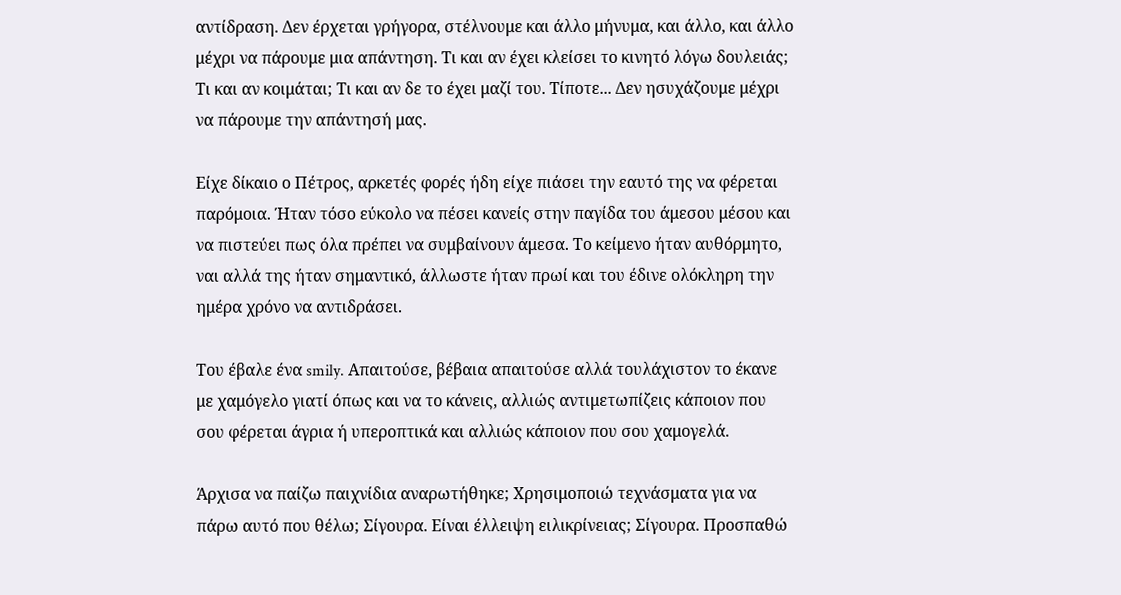αντίδραση. Δεν έρχεται γρήγορα, στέλνουμε και άλλο μήνυμα, και άλλο, και άλλο μέχρι να πάρουμε μια απάντηση. Τι και αν έχει κλείσει το κινητό λόγω δουλειάς; Τι και αν κοιμάται; Τι και αν δε το έχει μαζί του. Τίποτε... Δεν ησυχάζουμε μέχρι να πάρουμε την απάντησή μας.

Είχε δίκαιο ο Πέτρος, αρκετές φορές ήδη είχε πιάσει την εαυτό της να φέρεται παρόμοια. Ήταν τόσο εύκολο να πέσει κανείς στην παγίδα του άμεσου μέσου και να πιστεύει πως όλα πρέπει να συμβαίνουν άμεσα. Το κείμενο ήταν αυθόρμητο, ναι αλλά της ήταν σημαντικό, άλλωστε ήταν πρωί και του έδινε ολόκληρη την ημέρα χρόνο να αντιδράσει.

Του έβαλε ένα smily. Απαιτούσε, βέβαια απαιτούσε αλλά τουλάχιστον το έκανε με χαμόγελο γιατί όπως και να το κάνεις, αλλιώς αντιμετωπίζεις κάποιον που σου φέρεται άγρια ή υπεροπτικά και αλλιώς κάποιον που σου χαμογελά.

Άρχισα να παίζω παιχνίδια αναρωτήθηκε; Χρησιμοποιώ τεχνάσματα για να πάρω αυτό που θέλω; Σίγουρα. Είναι έλλειψη ειλικρίνειας; Σίγουρα. Προσπαθώ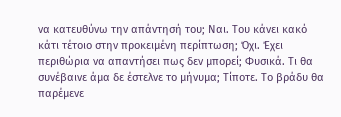να κατευθύνω την απάντησή του; Ναι. Του κάνει κακό κάτι τέτοιο στην προκειμένη περίπτωση; Όχι. Έχει περιθώρια να απαντήσει πως δεν μπορεί; Φυσικά. Τι θα συνέβαινε άμα δε έστελνε το μήνυμα; Τίποτε. Το βράδυ θα παρέμενε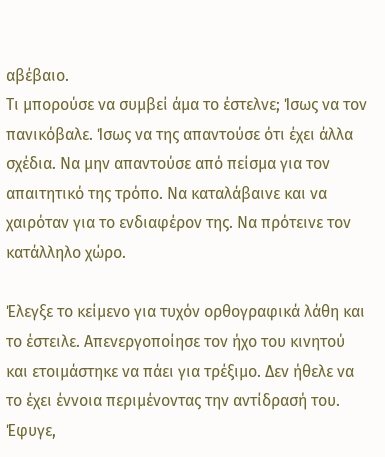αβέβαιο.
Τι μπορούσε να συμβεί άμα το έστελνε; Ίσως να τον πανικόβαλε. Ίσως να της απαντούσε ότι έχει άλλα σχέδια. Να μην απαντούσε από πείσμα για τον απαιτητικό της τρόπο. Να καταλάβαινε και να χαιρόταν για το ενδιαφέρον της. Να πρότεινε τον κατάλληλο χώρο.

Έλεγξε το κείμενο για τυχόν ορθογραφικά λάθη και το έστειλε. Απενεργοποίησε τον ήχο του κινητού και ετοιμάστηκε να πάει για τρέξιμο. Δεν ήθελε να το έχει έννοια περιμένοντας την αντίδρασή του. Έφυγε,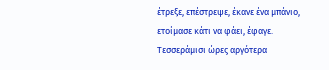έτρεξε, επέστρεψε, έκανε ένα μπάνιο, ετοίμασε κάτι να φάει, έφαγε. Τεσσεράμισι ώρες αργότερα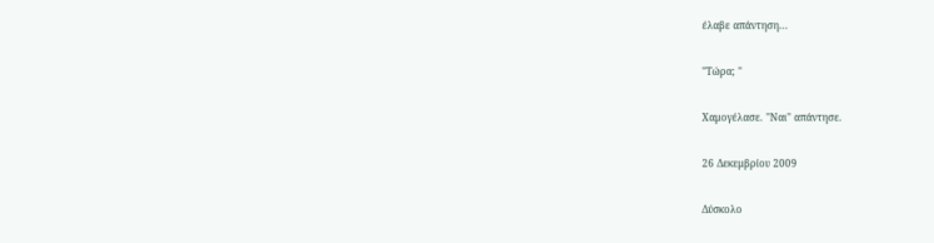έλαβε απάντηση...

"Τώρα; "

Χαμογέλασε. "Ναι" απάντησε.

26 Δεκεμβρίου 2009

Δύσκολο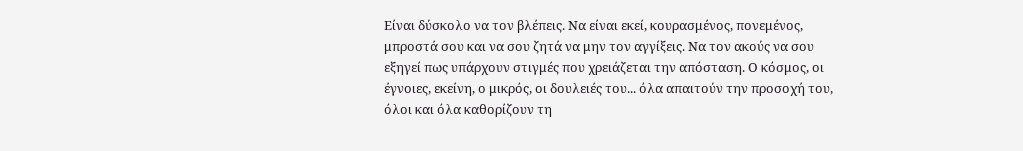Είναι δύσκολο να τον βλέπεις. Να είναι εκεί, κουρασμένος, πονεμένος, μπροστά σου και να σου ζητά να μην τον αγγίξεις. Να τον ακούς να σου εξηγεί πως υπάρχουν στιγμές που χρειάζεται την απόσταση. Ο κόσμος, οι έγνοιες, εκείνη, ο μικρός, οι δουλειές του... όλα απαιτούν την προσοχή του, όλοι και όλα καθορίζουν τη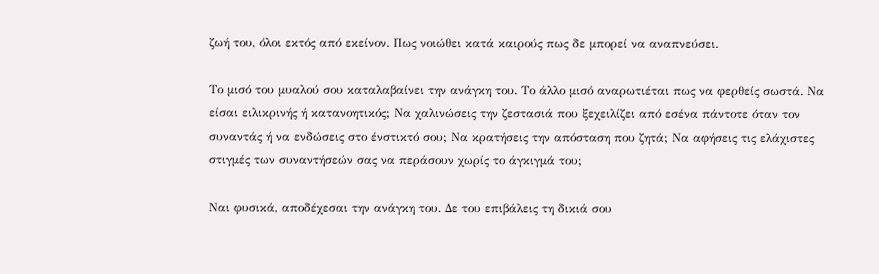ζωή του, όλοι εκτός από εκείνον. Πως νοιώθει κατά καιρούς πως δε μπορεί να αναπνεύσει.

Το μισό του μυαλού σου καταλαβαίνει την ανάγκη του. Το άλλο μισό αναρωτιέται πως να φερθείς σωστά. Να είσαι ειλικρινής ή κατανοητικός; Να χαλινώσεις την ζεστασιά που ξεχειλίζει από εσένα πάντοτε όταν τον συναντάς ή να ενδώσεις στο ένστικτό σου; Να κρατήσεις την απόσταση που ζητά; Να αφήσεις τις ελάχιστες στιγμές των συναντήσεών σας να περάσουν χωρίς το άγκιγμά του;

Ναι φυσικά, αποδέχεσαι την ανάγκη του. Δε του επιβάλεις τη δικιά σου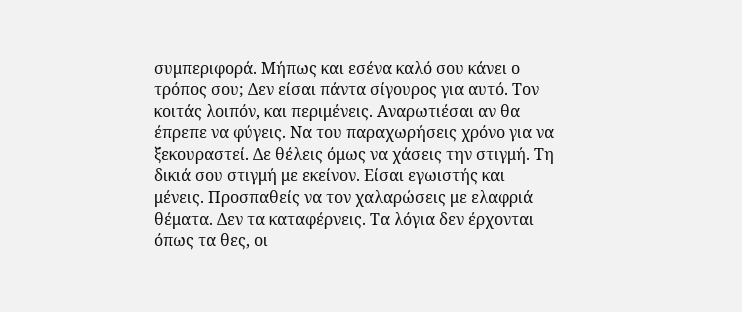συμπεριφορά. Μήπως και εσένα καλό σου κάνει ο τρόπος σου; Δεν είσαι πάντα σίγουρος για αυτό. Τον κοιτάς λοιπόν, και περιμένεις. Αναρωτιέσαι αν θα έπρεπε να φύγεις. Να του παραχωρήσεις χρόνο για να ξεκουραστεί. Δε θέλεις όμως να χάσεις την στιγμή. Τη δικιά σου στιγμή με εκείνον. Είσαι εγωιστής και μένεις. Προσπαθείς να τον χαλαρώσεις με ελαφριά θέματα. Δεν τα καταφέρνεις. Τα λόγια δεν έρχονται όπως τα θες, οι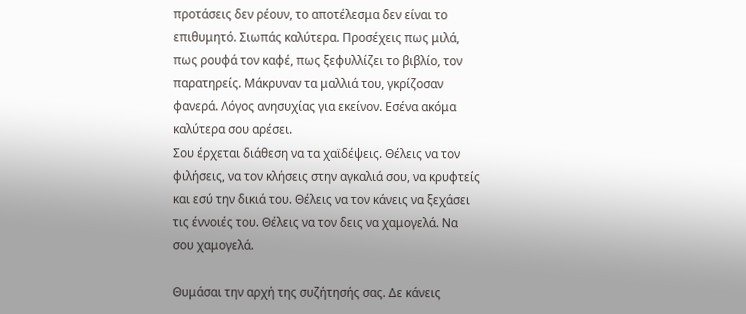προτάσεις δεν ρέουν, το αποτέλεσμα δεν είναι το επιθυμητό. Σιωπάς καλύτερα. Προσέχεις πως μιλά, πως ρουφά τον καφέ, πως ξεφυλλίζει το βιβλίο, τον παρατηρείς. Μάκρυναν τα μαλλιά του, γκρίζοσαν φανερά. Λόγος ανησυχίας για εκείνον. Εσένα ακόμα καλύτερα σου αρέσει.
Σου έρχεται διάθεση να τα χαϊδέψεις. Θέλεις να τον φιλήσεις, να τον κλήσεις στην αγκαλιά σου, να κρυφτείς και εσύ την δικιά του. Θέλεις να τον κάνεις να ξεχάσει τις έννοιές του. Θέλεις να τον δεις να χαμογελά. Να σου χαμογελά.

Θυμάσαι την αρχή της συζήτησής σας. Δε κάνεις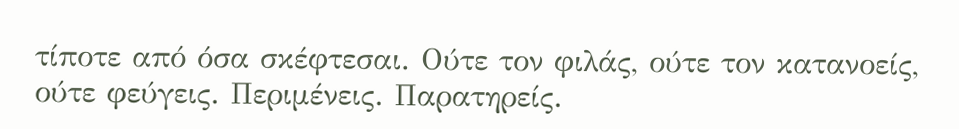τίποτε από όσα σκέφτεσαι. Ούτε τον φιλάς, ούτε τον κατανοείς, ούτε φεύγεις. Περιμένεις. Παρατηρείς.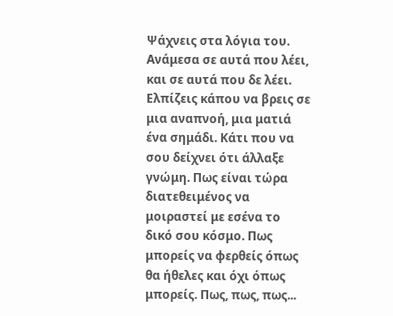Ψάχνεις στα λόγια του. Ανάμεσα σε αυτά που λέει, και σε αυτά που δε λέει. Ελπίζεις κάπου να βρεις σε μια αναπνοή, μια ματιά ένα σημάδι. Κάτι που να σου δείχνει ότι άλλαξε γνώμη. Πως είναι τώρα διατεθειμένος να μοιραστεί με εσένα το δικό σου κόσμο. Πως μπορείς να φερθείς όπως θα ήθελες και όχι όπως μπορείς. Πως, πως, πως...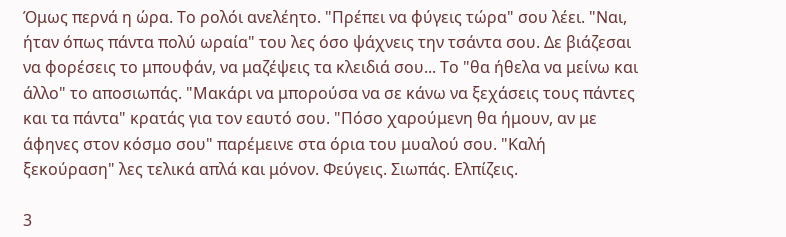Όμως περνά η ώρα. Το ρολόι ανελέητο. "Πρέπει να φύγεις τώρα" σου λέει. "Ναι, ήταν όπως πάντα πολύ ωραία" του λες όσο ψάχνεις την τσάντα σου. Δε βιάζεσαι να φορέσεις το μπουφάν, να μαζέψεις τα κλειδιά σου... Το "θα ήθελα να μείνω και άλλο" το αποσιωπάς. "Μακάρι να μπορούσα να σε κάνω να ξεχάσεις τους πάντες και τα πάντα" κρατάς για τον εαυτό σου. "Πόσο χαρούμενη θα ήμουν, αν με άφηνες στον κόσμο σου" παρέμεινε στα όρια του μυαλού σου. "Καλή ξεκούραση" λες τελικά απλά και μόνον. Φεύγεις. Σιωπάς. Ελπίζεις.

3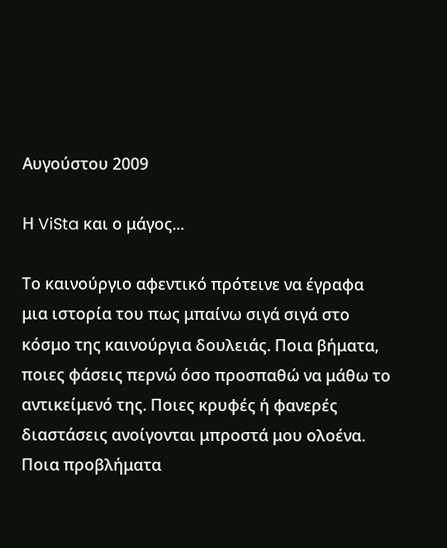Αυγούστου 2009

Η ViSta και ο μάγος...

Το καινούργιο αφεντικό πρότεινε να έγραφα μια ιστορία του πως μπαίνω σιγά σιγά στο κόσμο της καινούργια δουλειάς. Ποια βήματα, ποιες φάσεις περνώ όσο προσπαθώ να μάθω το αντικείμενό της. Ποιες κρυφές ή φανερές διαστάσεις ανοίγονται μπροστά μου ολοένα. Ποια προβλήματα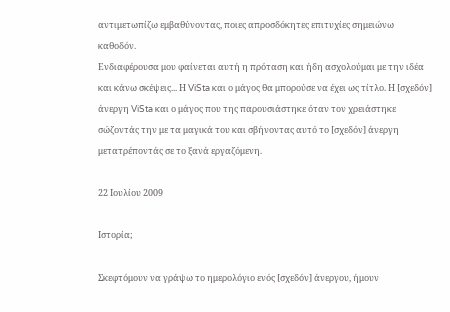αντιμετωπίζω εμβαθύνοντας, ποιες απροσδόκητες επιτυχίες σημειώνω καθοδόν.
Ενδιαφέρουσα μου φαίνεται αυτή η πρόταση και ήδη ασχολούμαι με την ιδέα και κάνω σκέψεις... Η ViSta και ο μάγος θα μπορούσε να έχει ως τίτλο. Η [σχεδόν] άνεργη ViSta και ο μάγος που της παρουσιάστηκε όταν τον χρειάστηκε σώζοντάς την με τα μαγικά του και σβήνοντας αυτό το [σχεδόν] άνεργη μετατρέποντάς σε το ξανά εργαζόμενη.

22 Ιουλίου 2009

Ιστορία;

Σκεφτόμουν να γράψω το ημερολόγιο ενός [σχεδόν] άνεργου, ήμουν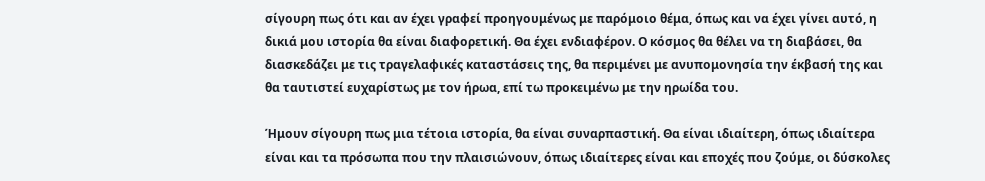σίγουρη πως ότι και αν έχει γραφεί προηγουμένως με παρόμοιο θέμα, όπως και να έχει γίνει αυτό, η δικιά μου ιστορία θα είναι διαφορετική. Θα έχει ενδιαφέρον. Ο κόσμος θα θέλει να τη διαβάσει, θα διασκεδάζει με τις τραγελαφικές καταστάσεις της, θα περιμένει με ανυπομονησία την έκβασή της και θα ταυτιστεί ευχαρίστως με τον ήρωα, επί τω προκειμένω με την ηρωίδα του.

Ήμουν σίγουρη πως μια τέτοια ιστορία, θα είναι συναρπαστική. Θα είναι ιδιαίτερη, όπως ιδιαίτερα είναι και τα πρόσωπα που την πλαισιώνουν, όπως ιδιαίτερες είναι και εποχές που ζούμε, οι δύσκολες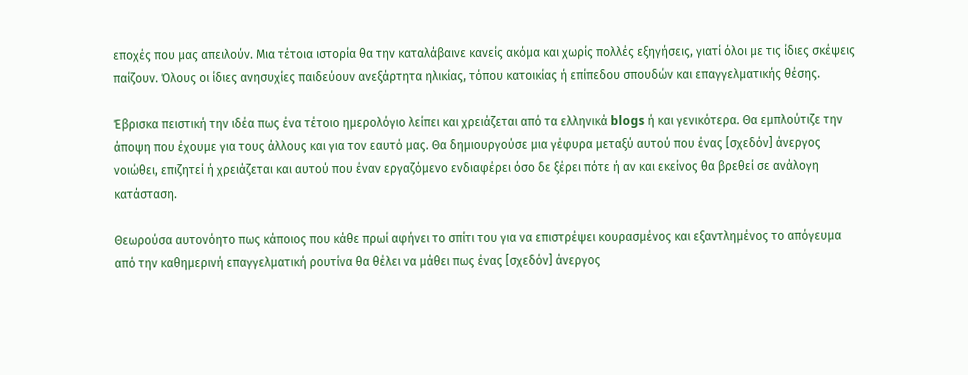εποχές που μας απειλούν. Μια τέτοια ιστορία θα την καταλάβαινε κανείς ακόμα και χωρίς πολλές εξηγήσεις, γιατί όλοι με τις ίδιες σκέψεις παίζουν. Όλους οι ίδιες ανησυχίες παιδεύουν ανεξάρτητα ηλικίας, τόπου κατοικίας ή επίπεδου σπουδών και επαγγελματικής θέσης.

Έβρισκα πειστική την ιδέα πως ένα τέτοιο ημερολόγιο λείπει και χρειάζεται από τα ελληνικά blogs ή και γενικότερα. Θα εμπλούτιζε την άποψη που έχουμε για τους άλλους και για τον εαυτό μας. Θα δημιουργούσε μια γέφυρα μεταξύ αυτού που ένας [σχεδόν] άνεργος νοιώθει, επιζητεί ή χρειάζεται και αυτού που έναν εργαζόμενο ενδιαφέρει όσο δε ξέρει πότε ή αν και εκείνος θα βρεθεί σε ανάλογη κατάσταση.

Θεωρούσα αυτονόητο πως κάποιος που κάθε πρωί αφήνει το σπίτι του για να επιστρέψει κουρασμένος και εξαντλημένος το απόγευμα από την καθημερινή επαγγελματική ρουτίνα θα θέλει να μάθει πως ένας [σχεδόν] άνεργος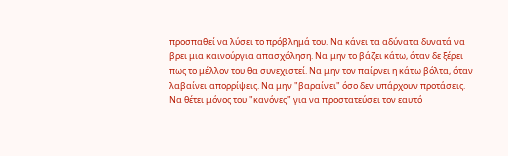προσπαθεί να λύσει το πρόβλημά του. Να κάνει τα αδύνατα δυνατά να βρει μια καινούργια απασχόληση. Να μην το βάζει κάτω, όταν δε ξέρει πως το μέλλον του θα συνεχιστεί. Να μην τον παίρνει η κάτω βόλτα, όταν λαβαίνει απορρίψεις. Να μην "βαραίνει" όσο δεν υπάρχουν προτάσεις. Να θέτει μόνος του "κανόνες" για να προστατεύσει τον εαυτό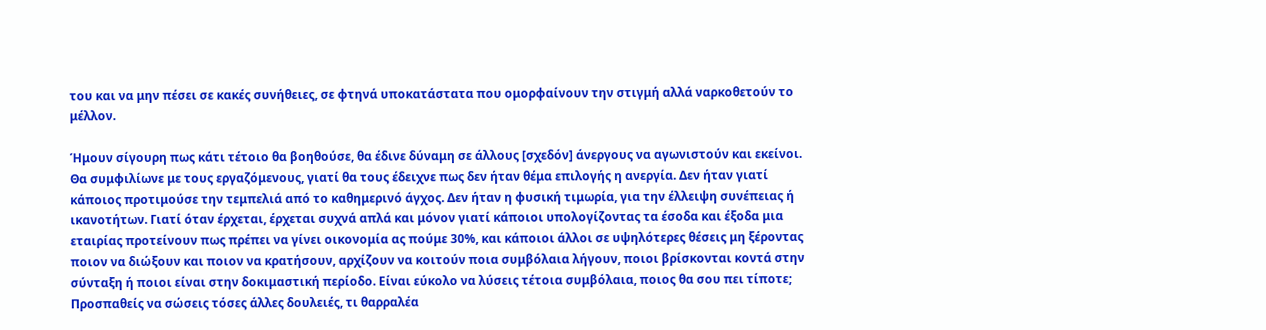του και να μην πέσει σε κακές συνήθειες, σε φτηνά υποκατάστατα που ομορφαίνουν την στιγμή αλλά ναρκοθετούν το μέλλον.

Ήμουν σίγουρη πως κάτι τέτοιο θα βοηθούσε, θα έδινε δύναμη σε άλλους [σχεδόν] άνεργους να αγωνιστούν και εκείνοι. Θα συμφιλίωνε με τους εργαζόμενους, γιατί θα τους έδειχνε πως δεν ήταν θέμα επιλογής η ανεργία. Δεν ήταν γιατί κάποιος προτιμούσε την τεμπελιά από το καθημερινό άγχος. Δεν ήταν η φυσική τιμωρία, για την έλλειψη συνέπειας ή ικανοτήτων. Γιατί όταν έρχεται, έρχεται συχνά απλά και μόνον γιατί κάποιοι υπολογίζοντας τα έσοδα και έξοδα μια εταιρίας προτείνουν πως πρέπει να γίνει οικονομία ας πούμε 30%, και κάποιοι άλλοι σε υψηλότερες θέσεις μη ξέροντας ποιον να διώξουν και ποιον να κρατήσουν, αρχίζουν να κοιτούν ποια συμβόλαια λήγουν, ποιοι βρίσκονται κοντά στην σύνταξη ή ποιοι είναι στην δοκιμαστική περίοδο. Είναι εύκολο να λύσεις τέτοια συμβόλαια, ποιος θα σου πει τίποτε; Προσπαθείς να σώσεις τόσες άλλες δουλειές, τι θαρραλέα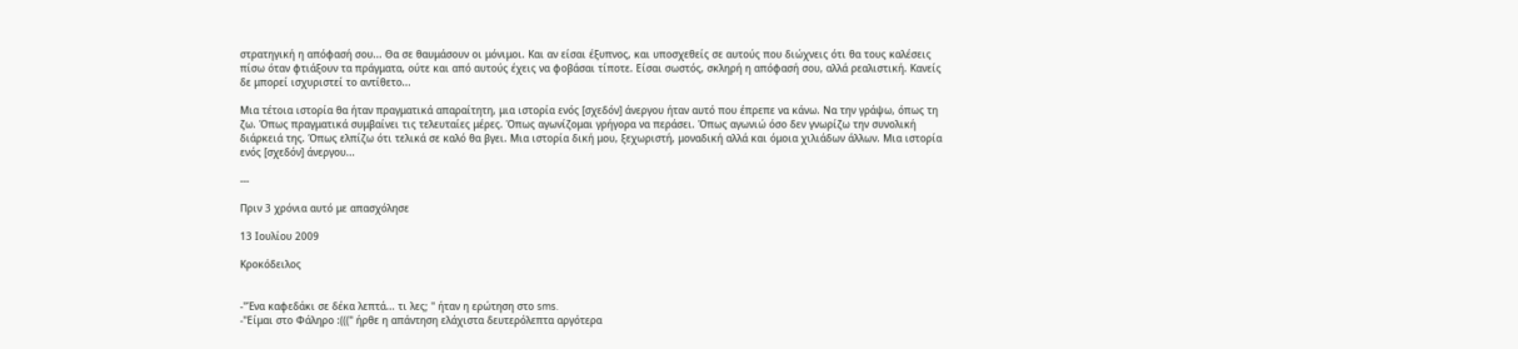στρατηγική η απόφασή σου... Θα σε θαυμάσουν οι μόνιμοι. Και αν είσαι έξυπνος, και υποσχεθείς σε αυτούς που διώχνεις ότι θα τους καλέσεις πίσω όταν φτιάξουν τα πράγματα, ούτε και από αυτούς έχεις να φοβάσαι τίποτε. Είσαι σωστός, σκληρή η απόφασή σου, αλλά ρεαλιστική. Κανείς δε μπορεί ισχυριστεί το αντίθετο...

Μια τέτοια ιστορία θα ήταν πραγματικά απαραίτητη, μια ιστορία ενός [σχεδόν] άνεργου ήταν αυτό που έπρεπε να κάνω. Να την γράψω, όπως τη ζω. Όπως πραγματικά συμβαίνει τις τελευταίες μέρες. Όπως αγωνίζομαι γρήγορα να περάσει. Όπως αγωνιώ όσο δεν γνωρίζω την συνολική διάρκειά της. Όπως ελπίζω ότι τελικά σε καλό θα βγει. Μια ιστορία δική μου, ξεχωριστή, μοναδική αλλά και όμοια χιλιάδων άλλων. Μια ιστορία ενός [σχεδόν] άνεργου...

---

Πριν 3 χρόνια αυτό με απασχόλησε

13 Ιουλίου 2009

Κροκόδειλος


-"Ένα καφεδάκι σε δέκα λεπτά... τι λες; " ήταν η ερώτηση στο sms.
-"Είμαι στο Φάληρο :(((" ήρθε η απάντηση ελάχιστα δευτερόλεπτα αργότερα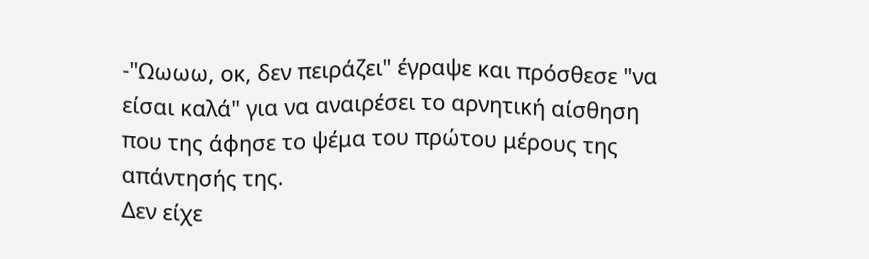-"Ωωωω, οκ, δεν πειράζει" έγραψε και πρόσθεσε "να είσαι καλά" για να αναιρέσει το αρνητική αίσθηση που της άφησε το ψέμα του πρώτου μέρους της απάντησής της.
Δεν είχε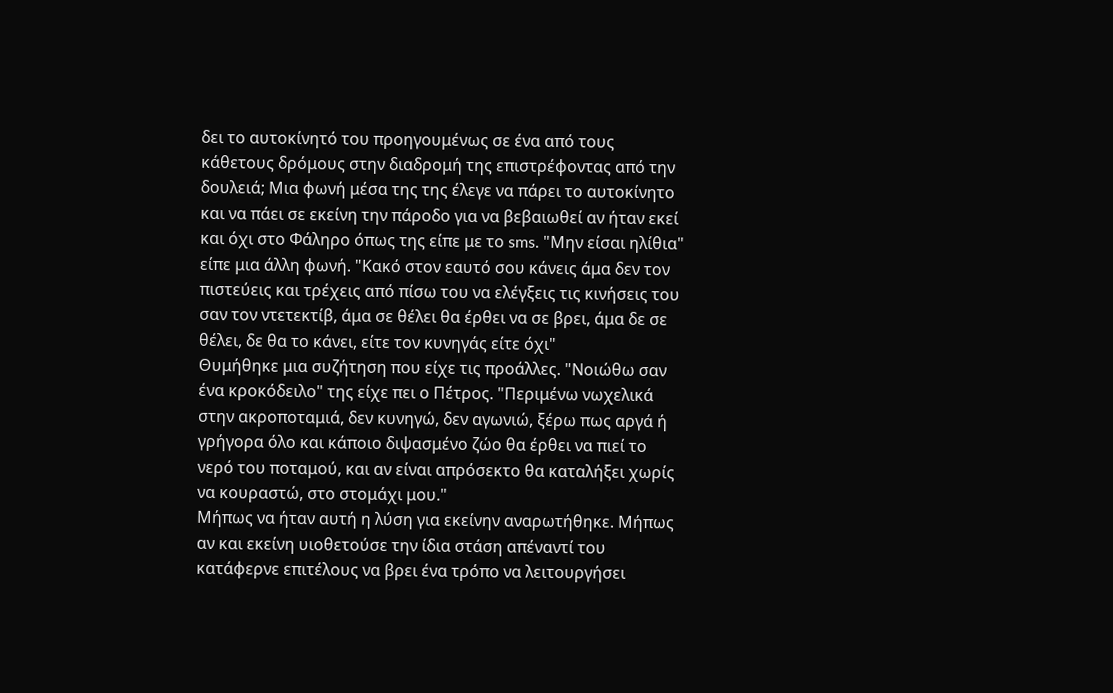δει το αυτοκίνητό του προηγουμένως σε ένα από τους κάθετους δρόμους στην διαδρομή της επιστρέφοντας από την δουλειά; Μια φωνή μέσα της της έλεγε να πάρει το αυτοκίνητο και να πάει σε εκείνη την πάροδο για να βεβαιωθεί αν ήταν εκεί και όχι στο Φάληρο όπως της είπε με το sms. "Μην είσαι ηλίθια" είπε μια άλλη φωνή. "Κακό στον εαυτό σου κάνεις άμα δεν τον πιστεύεις και τρέχεις από πίσω του να ελέγξεις τις κινήσεις του σαν τον ντετεκτίβ, άμα σε θέλει θα έρθει να σε βρει, άμα δε σε θέλει, δε θα το κάνει, είτε τον κυνηγάς είτε όχι"
Θυμήθηκε μια συζήτηση που είχε τις προάλλες. "Νοιώθω σαν ένα κροκόδειλο" της είχε πει ο Πέτρος. "Περιμένω νωχελικά στην ακροποταμιά, δεν κυνηγώ, δεν αγωνιώ, ξέρω πως αργά ή γρήγορα όλο και κάποιο διψασμένο ζώο θα έρθει να πιεί το νερό του ποταμού, και αν είναι απρόσεκτο θα καταλήξει χωρίς να κουραστώ, στο στομάχι μου."
Mήπως να ήταν αυτή η λύση για εκείνην αναρωτήθηκε. Μήπως αν και εκείνη υιοθετούσε την ίδια στάση απέναντί του κατάφερνε επιτέλους να βρει ένα τρόπο να λειτουργήσει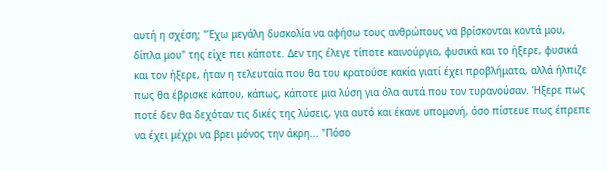αυτή η σχέση; "Έχω μεγάλη δυσκολία να αφήσω τους ανθρώπους να βρίσκονται κοντά μου, δίπλα μου" της είχε πει κάποτε. Δεν της έλεγε τίποτε καινούργιο, φυσικά και το ήξερε, φυσικά και τον ήξερε, ήταν η τελευταία που θα του κρατούσε κακία γιατί έχει προβλήματα, αλλά ήλπιζε πως θα έβρισκε κάπου, κάπως, κάποτε μια λύση για όλα αυτά που τον τυρανούσαν. Ήξερε πως ποτέ δεν θα δεχόταν τις δικές της λύσεις, για αυτό και έκανε υπομονή, όσο πίστευε πως έπρεπε να έχει μέχρι να βρει μόνος την άκρη... "Πόσο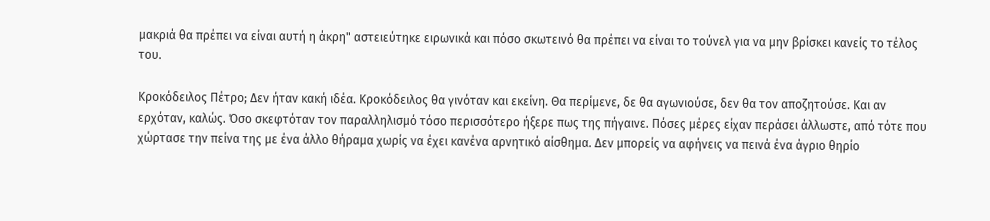μακριά θα πρέπει να είναι αυτή η άκρη" αστειεύτηκε ειρωνικά και πόσο σκωτεινό θα πρέπει να είναι το τούνελ για να μην βρίσκει κανείς το τέλος του.

Κροκόδειλος Πέτρο; Δεν ήταν κακή ιδέα. Κροκόδειλος θα γινόταν και εκείνη. Θα περίμενε, δε θα αγωνιούσε, δεν θα τον αποζητούσε. Και αν ερχόταν, καλώς. Όσο σκεφτόταν τον παραλληλισμό τόσο περισσότερο ήξερε πως της πήγαινε. Πόσες μέρες είχαν περάσει άλλωστε, από τότε που χώρτασε την πείνα της με ένα άλλο θήραμα χωρίς να έχει κανένα αρνητικό αίσθημα. Δεν μπορείς να αφήνεις να πεινά ένα άγριο θηρίο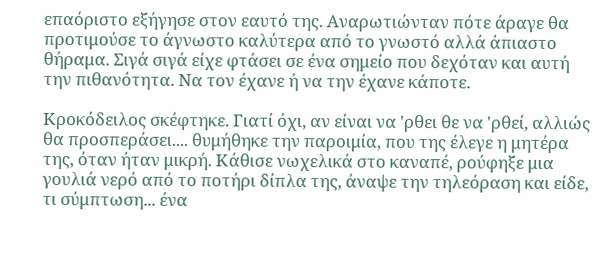επαόριστο εξήγησε στον εαυτό της. Αναρωτιώνταν πότε άραγε θα προτιμούσε το άγνωστο καλύτερα από το γνωστό αλλά άπιαστο θήραμα. Σιγά σιγά είχε φτάσει σε ένα σημείο που δεχόταν και αυτή την πιθανότητα. Να τον έχανε ή να την έχανε κάποτε.

Κροκόδειλος σκέφτηκε. Γιατί όχι, αν είναι να 'ρθει θε να 'ρθεί, αλλιώς θα προσπεράσει.... θυμήθηκε την παροιμία, που της έλεγε η μητέρα της, όταν ήταν μικρή. Κάθισε νωχελικά στο καναπέ, ρούφηξε μια γουλιά νερό από το ποτήρι δίπλα της, άναψε την τηλεόραση και είδε, τι σύμπτωση... ένα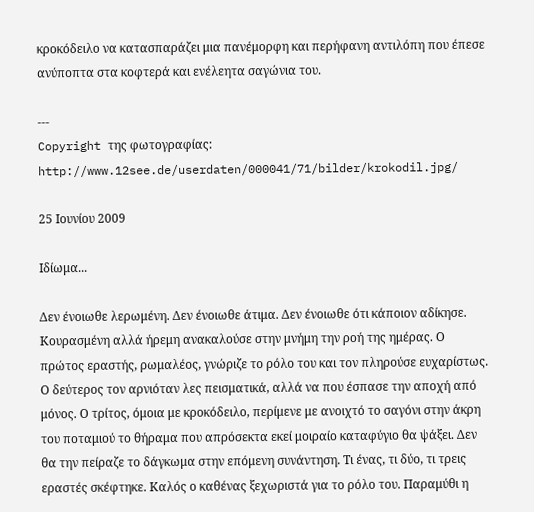κροκόδειλο να κατασπαράζει μια πανέμορφη και περήφανη αντιλόπη που έπεσε ανύποπτα στα κοφτερά και ενέλεητα σαγώνια του.

---
Copyright της φωτογραφίας: http://www.12see.de/userdaten/000041/71/bilder/krokodil.jpg/

25 Ιουνίου 2009

Ιδίωμα...

Δεν ένοιωθε λερωμένη. Δεν ένοιωθε άτιμα. Δεν ένοιωθε ότι κάποιον αδίκησε. Κουρασμένη αλλά ήρεμη ανακαλούσε στην μνήμη την ροή της ημέρας. Ο πρώτος εραστής, ρωμαλέος, γνώριζε το ρόλο του και τον πληρούσε ευχαρίστως. Ο δεύτερος τον αρνιόταν λες πεισματικά, αλλά να που έσπασε την αποχή από μόνος. Ο τρίτος, όμοια με κροκόδειλο, περίμενε με ανοιχτό το σαγόνι στην άκρη του ποταμιού το θήραμα που απρόσεκτα εκεί μοιραίο καταφύγιο θα ψάξει. Δεν θα την πείραζε το δάγκωμα στην επόμενη συνάντηση. Τι ένας, τι δύο, τι τρεις εραστές σκέφτηκε. Καλός ο καθένας ξεχωριστά για το ρόλο του. Παραμύθι η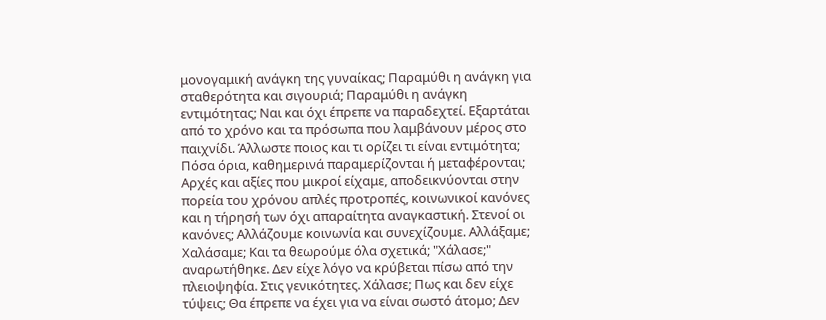μονογαμική ανάγκη της γυναίκας; Παραμύθι η ανάγκη για σταθερότητα και σιγουριά; Παραμύθι η ανάγκη εντιμότητας; Ναι και όχι έπρεπε να παραδεχτεί. Εξαρτάται από το χρόνο και τα πρόσωπα που λαμβάνουν μέρος στο παιχνίδι. Άλλωστε ποιος και τι ορίζει τι είναι εντιμότητα; Πόσα όρια, καθημερινά παραμερίζονται ή μεταφέρονται; Αρχές και αξίες που μικροί είχαμε, αποδεικνύονται στην πορεία του χρόνου απλές προτροπές, κοινωνικοί κανόνες και η τήρησή των όχι απαραίτητα αναγκαστική. Στενοί οι κανόνες; Αλλάζουμε κοινωνία και συνεχίζουμε. Αλλάξαμε; Χαλάσαμε; Και τα θεωρούμε όλα σχετικά; "Χάλασε;" αναρωτήθηκε. Δεν είχε λόγο να κρύβεται πίσω από την πλειοψηφία. Στις γενικότητες. Χάλασε; Πως και δεν είχε τύψεις; Θα έπρεπε να έχει για να είναι σωστό άτομο; Δεν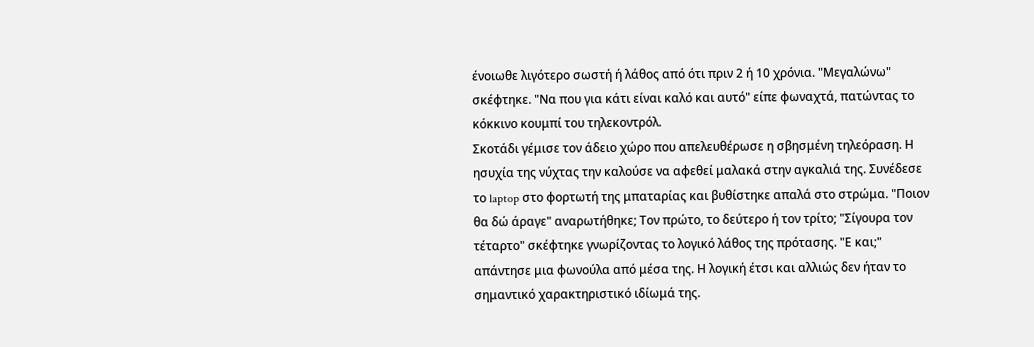ένοιωθε λιγότερο σωστή ή λάθος από ότι πριν 2 ή 10 χρόνια. "Μεγαλώνω" σκέφτηκε. "Να που για κάτι είναι καλό και αυτό" είπε φωναχτά, πατώντας το κόκκινο κουμπί του τηλεκοντρόλ.
Σκοτάδι γέμισε τον άδειο χώρο που απελευθέρωσε η σβησμένη τηλεόραση. Η ησυχία της νύχτας την καλούσε να αφεθεί μαλακά στην αγκαλιά της. Συνέδεσε το laptop στο φορτωτή της μπαταρίας και βυθίστηκε απαλά στο στρώμα. "Ποιον θα δώ άραγε" αναρωτήθηκε; Τον πρώτο, το δεύτερο ή τον τρίτο; "Σίγουρα τον τέταρτο" σκέφτηκε γνωρίζοντας το λογικό λάθος της πρότασης. "Ε και;" απάντησε μια φωνούλα από μέσα της. Η λογική έτσι και αλλιώς δεν ήταν το σημαντικό χαρακτηριστικό ιδίωμά της.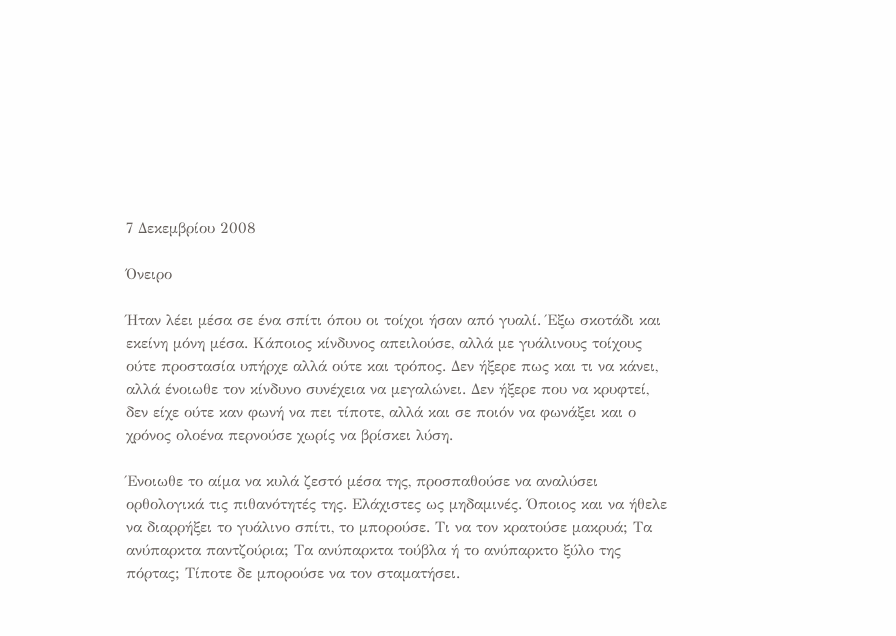7 Δεκεμβρίου 2008

Όνειρο

Ήταν λέει μέσα σε ένα σπίτι όπου οι τοίχοι ήσαν από γυαλί. Έξω σκοτάδι και εκείνη μόνη μέσα. Κάποιος κίνδυνος απειλούσε, αλλά με γυάλινους τοίχους ούτε προστασία υπήρχε αλλά ούτε και τρόπος. Δεν ήξερε πως και τι να κάνει, αλλά ένοιωθε τον κίνδυνο συνέχεια να μεγαλώνει. Δεν ήξερε που να κρυφτεί, δεν είχε ούτε καν φωνή να πει τίποτε, αλλά και σε ποιόν να φωνάξει και ο χρόνος ολοένα περνούσε χωρίς να βρίσκει λύση.

Ένοιωθε το αίμα να κυλά ζεστό μέσα της, προσπαθούσε να αναλύσει ορθολογικά τις πιθανότητές της. Ελάχιστες ως μηδαμινές. Όποιος και να ήθελε να διαρρήξει το γυάλινο σπίτι, το μπορούσε. Τι να τον κρατούσε μακρυά; Τα ανύπαρκτα παντζούρια; Τα ανύπαρκτα τούβλα ή το ανύπαρκτο ξύλο της πόρτας; Τίποτε δε μπορούσε να τον σταματήσει.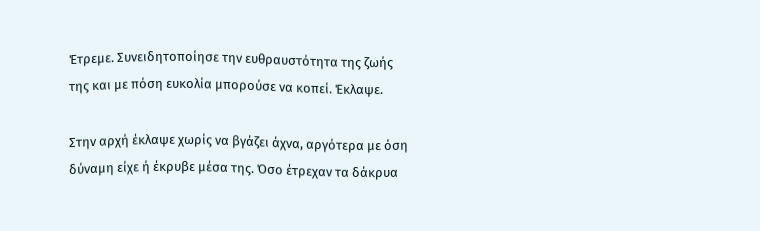Έτρεμε. Συνειδητοποίησε την ευθραυστότητα της ζωής της και με πόση ευκολία μπορούσε να κοπεί. Έκλαψε.

Στην αρχή έκλαψε χωρίς να βγάζει άχνα, αργότερα με όση δύναμη είχε ή έκρυβε μέσα της. Όσο έτρεχαν τα δάκρυα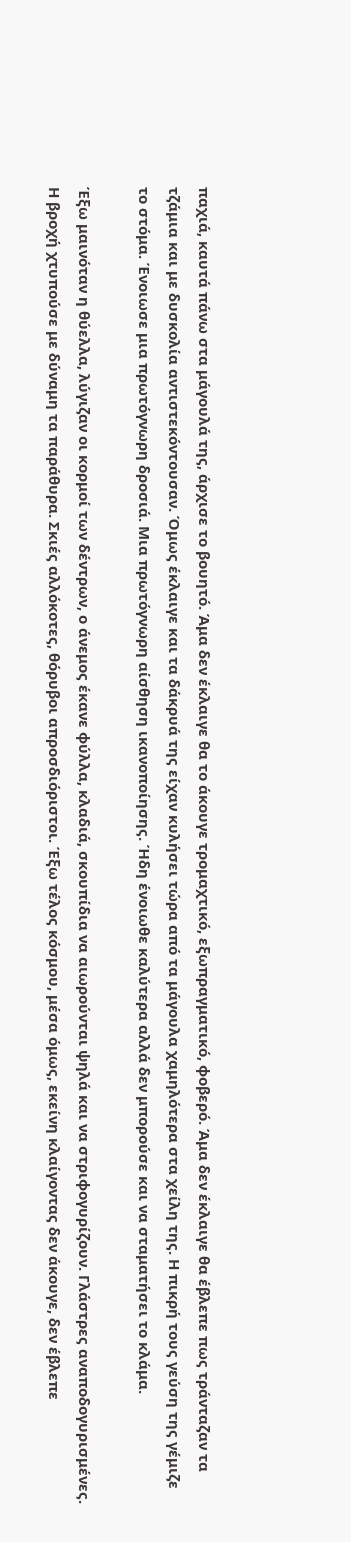παχιά, καυτά πάνω στα μάγουλά της, άρχισε το βουητό. Άμα δεν έκλαιγε θα το άκουγε τρομαχτικό, εξωπραγματικό, φοβερό. Άμα δεν έκλαιγε θα έβλεπε πως τράνταζαν τα τζάμια και με δυσκολία αντιστεκόντουσαν. Όμως έκλαιγε και τα δάκρυά της είχαν κυλήσει τώρα από τα μάγουλα χαμηλότερα στα χείλη της. Η πικρή τους γεύση της γέμιζε το στόμα. Ένοιωσε μια πρωτόγνωρη δροσιά. Μια πρωτόγνωρη αίσθηση ικανοποίησης. Ήδη ένοιωθε καλύτερα αλλά δεν μπορούσε και να σταματήσει το κλάμα.

Έξω μαινόταν η θύελλα, λύγιζαν οι κορμοί των δέντρων, ο άνεμος έκανε φύλλα, κλαδιά, σκουπίδια να αιωρούνται ψηλά και να στριφογυρίζουν. Γλάστρες αναποδογυρισμένες. Η βροχή χτυπούσε με δύναμη τα παράθυρα. Σκιές αλλόκοτες, θόρυβοι απροσδιόριστοι. Έξω τέλος κόσμου, μέσα όμως, εκείνη κλαίγοντας δεν άκουγε, δεν έβλεπε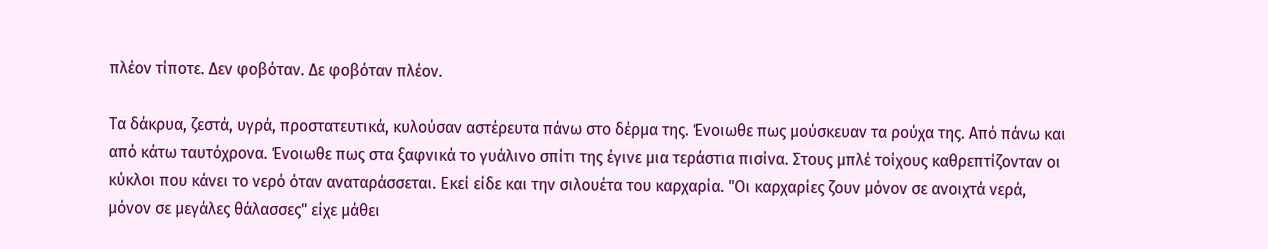πλέον τίποτε. Δεν φοβόταν. Δε φοβόταν πλέον.

Τα δάκρυα, ζεστά, υγρά, προστατευτικά, κυλούσαν αστέρευτα πάνω στο δέρμα της. Ένοιωθε πως μούσκευαν τα ρούχα της. Από πάνω και από κάτω ταυτόχρονα. Ένοιωθε πως στα ξαφνικά το γυάλινο σπίτι της έγινε μια τεράστια πισίνα. Στους μπλέ τοίχους καθρεπτίζονταν οι κύκλοι που κάνει το νερό όταν αναταράσσεται. Εκεί είδε και την σιλουέτα του καρχαρία. "Οι καρχαρίες ζουν μόνον σε ανοιχτά νερά, μόνον σε μεγάλες θάλασσες" είχε μάθει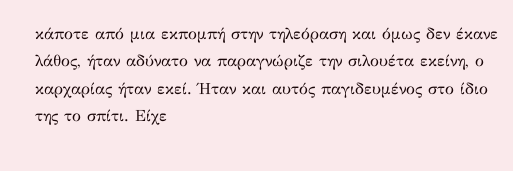κάποτε από μια εκπομπή στην τηλεόραση και όμως δεν έκανε λάθος, ήταν αδύνατο να παραγνώριζε την σιλουέτα εκείνη, ο καρχαρίας ήταν εκεί. Ήταν και αυτός παγιδευμένος στο ίδιο της το σπίτι. Είχε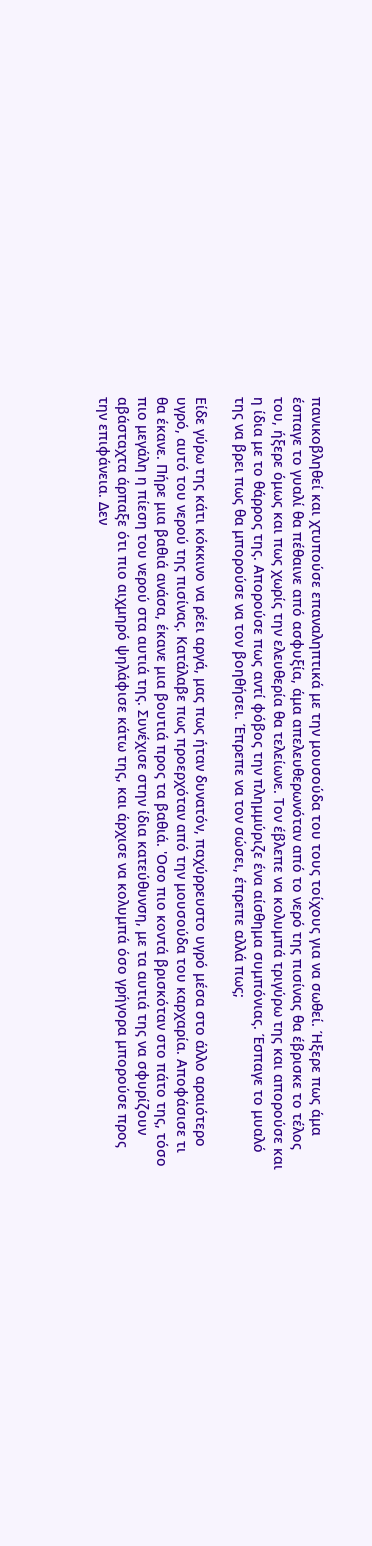πανικοβληθεί και χτυπούσε επαναληπτικά με την μουσούδα του τους τοίχους για να σωθεί. Ήξερε πως άμα έσπαγε το γυαλί θα πέθαινε από ασφυξία, άμα απελευθερωνόταν από το νερό της πισίνας θα έβρισκε το τέλος του, ήξερε όμως και πως χωρίς την ελευθερία θα τελείωνε. Τον έβλεπε να κολυμπά τριγύρω της και απορούσε και η ίδια με το θάρρος της. Απορούσε πως αντί φόβος την πλημμύριζε ένα αίσθημα συμπόνιας. Έσπαγε το μυαλό της να βρει πως θα μπορούσε να τον βοηθήσει. Έπρεπε να τον σώσει, έπρεπε αλλά πως;

Είδε γύρω της κάτι κόκκινο να ρέει αργά, μας πως ήταν δυνατόν, παχύρρευστο υγρό μέσα στο άλλο αραιότερο υγρό, αυτό του νερού της πισίνας. Κατάλαβε πως προερχόταν από την μουσούδα του καρχαρία. Αποφάσισε τι θα έκανε. Πήρε μια βαθιά ανάσα, έκανε μια βουτιά προς τα βαθιά. 'Οσο πιο κοντά βρισκόταν στο πάτο της, τόσο πιο μεγάλη η πίεση του νερού στα αυτιά της. Συνέχισε στην ίδια κατεύθυνση, με τα αυτιά της να σφυρίζουν αβάσταχτα άρπαξε ότι πιο αιχμηρό ψηλάφισε κάτω της, και άρχισε να κολυμπά όσο γρήγορα μπορούσε προς την επιφάνεια. Δεν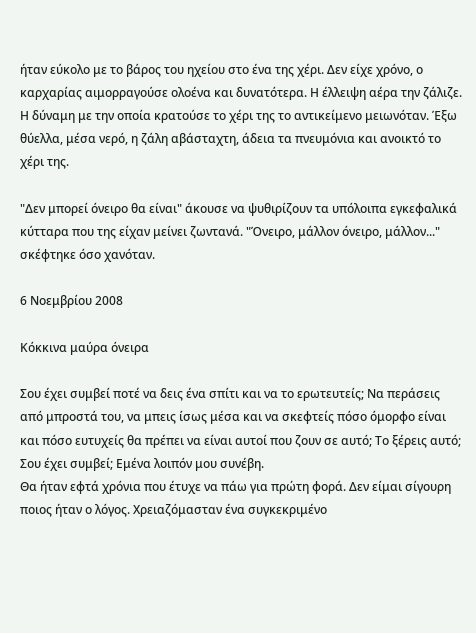ήταν εύκολο με το βάρος του ηχείου στο ένα της χέρι. Δεν είχε χρόνο, ο καρχαρίας αιμορραγούσε ολοένα και δυνατότερα. Η έλλειψη αέρα την ζάλιζε. Η δύναμη με την οποία κρατούσε το χέρι της το αντικείμενο μειωνόταν. Έξω θύελλα, μέσα νερό, η ζάλη αβάσταχτη, άδεια τα πνευμόνια και ανοικτό το χέρι της.

"Δεν μπορεί όνειρο θα είναι" άκουσε να ψυθιρίζουν τα υπόλοιπα εγκεφαλικά κύτταρα που της είχαν μείνει ζωντανά. "Όνειρο, μάλλον όνειρο, μάλλον..." σκέφτηκε όσο χανόταν.

6 Νοεμβρίου 2008

Κόκκινα μαύρα όνειρα

Σου έχει συμβεί ποτέ να δεις ένα σπίτι και να το ερωτευτείς; Να περάσεις από μπροστά του, να μπεις ίσως μέσα και να σκεφτείς πόσο όμορφο είναι και πόσο ευτυχείς θα πρέπει να είναι αυτοί που ζουν σε αυτό; Το ξέρεις αυτό; Σου έχει συμβεί; Εμένα λοιπόν μου συνέβη.
Θα ήταν εφτά χρόνια που έτυχε να πάω για πρώτη φορά. Δεν είμαι σίγουρη ποιος ήταν ο λόγος. Χρειαζόμασταν ένα συγκεκριμένο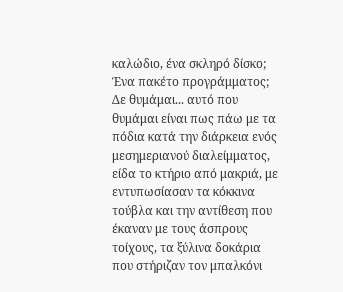καλώδιο, ένα σκληρό δίσκο; Ένα πακέτο προγράμματος; Δε θυμάμαι... αυτό που θυμάμαι είναι πως πάω με τα πόδια κατά την διάρκεια ενός μεσημεριανού διαλείμματος, είδα το κτήριο από μακριά, με εντυπωσίασαν τα κόκκινα τούβλα και την αντίθεση που έκαναν με τους άσπρους τοίχους, τα ξύλινα δοκάρια που στήριζαν τον μπαλκόνι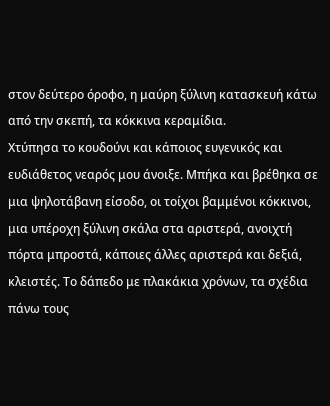στον δεύτερο όροφο, η μαύρη ξύλινη κατασκευή κάτω από την σκεπή, τα κόκκινα κεραμίδια.
Χτύπησα το κουδούνι και κάποιος ευγενικός και ευδιάθετος νεαρός μου άνοιξε. Μπήκα και βρέθηκα σε μια ψηλοτάβανη είσοδο, οι τοίχοι βαμμένοι κόκκινοι, μια υπέροχη ξύλινη σκάλα στα αριστερά, ανοιχτή πόρτα μπροστά, κάποιες άλλες αριστερά και δεξιά, κλειστές. Το δάπεδο με πλακάκια χρόνων, τα σχέδια πάνω τους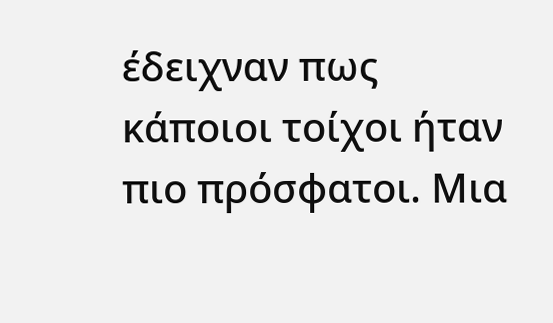έδειχναν πως κάποιοι τοίχοι ήταν πιο πρόσφατοι. Μια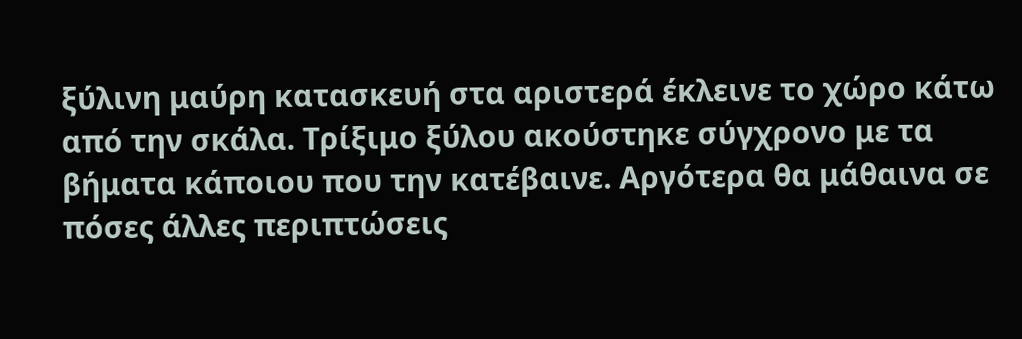ξύλινη μαύρη κατασκευή στα αριστερά έκλεινε το χώρο κάτω από την σκάλα. Τρίξιμο ξύλου ακούστηκε σύγχρονο με τα βήματα κάποιου που την κατέβαινε. Αργότερα θα μάθαινα σε πόσες άλλες περιπτώσεις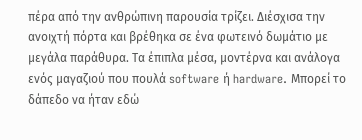πέρα από την ανθρώπινη παρουσία τρίζει. Διέσχισα την ανοιχτή πόρτα και βρέθηκα σε ένα φωτεινό δωμάτιο με μεγάλα παράθυρα. Τα έπιπλα μέσα, μοντέρνα και ανάλογα ενός μαγαζιού που πουλά software ή hardware. Μπορεί το δάπεδο να ήταν εδώ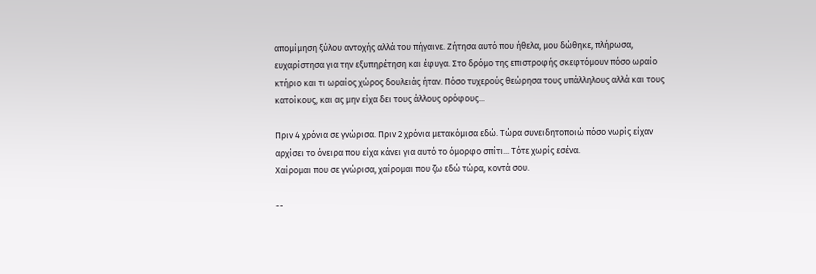απομίμηση ξύλου αντοχής αλλά του πήγαινε. Ζήτησα αυτό που ήθελα, μου δώθηκε, πλήρωσα, ευχαρίστησα για την εξυπηρέτηση και έφυγα. Στο δρόμο της επιστροφής σκεφτόμουν πόσο ωραίο κτήριο και τι ωραίος χώρος δουλειάς ήταν. Πόσο τυχερούς θεώρησα τους υπάλληλους αλλά και τους κατοίκους, και ας μην είχα δει τους άλλους ορόφους...

Πριν 4 χρόνια σε γνώρισα. Πριν 2 χρόνια μετακόμισα εδώ. Τώρα συνειδητοποιώ πόσο νωρίς είχαν αρχίσει το όνειρα που είχα κάνει για αυτό το όμορφο σπίτι... Τότε χωρίς εσένα.
Χαίρομαι που σε γνώρισα, χαίρομαι που ζω εδώ τώρα, κοντά σου.

--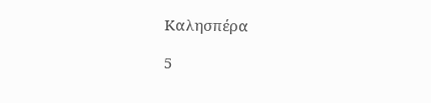Καλησπέρα

5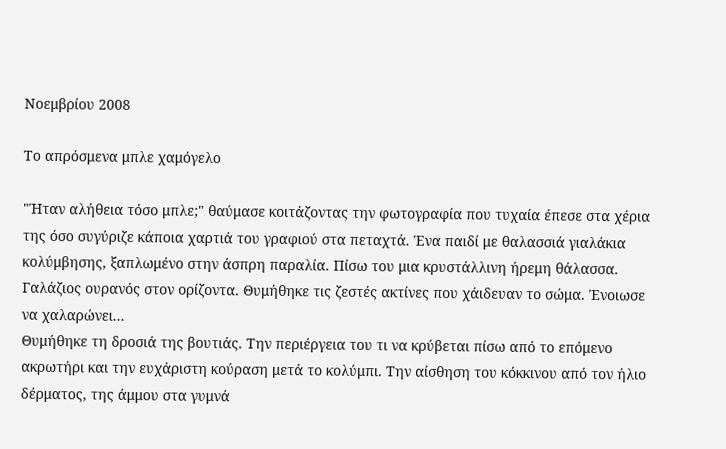Νοεμβρίου 2008

Το απρόσμενα μπλε χαμόγελο

"Ήταν αλήθεια τόσο μπλε;" θαύμασε κοιτάζοντας την φωτογραφία που τυχαία έπεσε στα χέρια της όσο συγύριζε κάποια χαρτιά του γραφιού στα πεταχτά. Ένα παιδί με θαλασσιά γιαλάκια κολύμβησης, ξαπλωμένο στην άσπρη παραλία. Πίσω του μια κρυστάλλινη ήρεμη θάλασσα. Γαλάζιος ουρανός στον ορίζοντα. Θυμήθηκε τις ζεστές ακτίνες που χάιδευαν το σώμα. Ένοιωσε να χαλαρώνει...
Θυμήθηκε τη δροσιά της βουτιάς. Την περιέργεια του τι να κρύβεται πίσω από το επόμενο ακρωτήρι και την ευχάριστη κούραση μετά το κολύμπι. Την αίσθηση του κόκκινου από τον ήλιο δέρματος, της άμμου στα γυμνά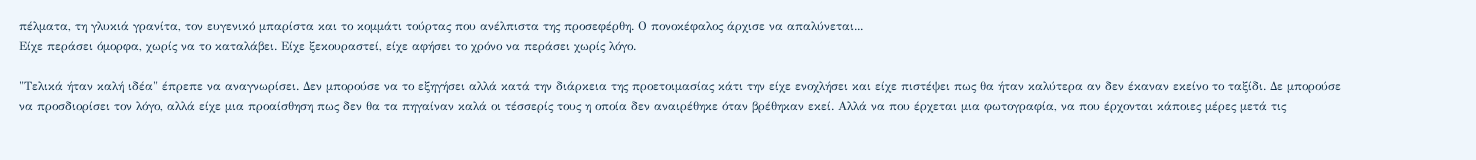πέλματα, τη γλυκιά γρανίτα, τον ευγενικό μπαρίστα και το κομμάτι τούρτας που ανέλπιστα της προσεφέρθη. Ο πονοκέφαλος άρχισε να απαλύνεται...
Είχε περάσει όμορφα, χωρίς να το καταλάβει. Είχε ξεκουραστεί, είχε αφήσει το χρόνο να περάσει χωρίς λόγο.

"Τελικά ήταν καλή ιδέα" έπρεπε να αναγνωρίσει. Δεν μπορούσε να το εξηγήσει αλλά κατά την διάρκεια της προετοιμασίας κάτι την είχε ενοχλήσει και είχε πιστέψει πως θα ήταν καλύτερα αν δεν έκαναν εκείνο το ταξίδι. Δε μπορούσε να προσδιορίσει τον λόγο, αλλά είχε μια προαίσθηση πως δεν θα τα πηγαίναν καλά οι τέσσερίς τους η οποία δεν αναιρέθηκε όταν βρέθηκαν εκεί. Αλλά να που έρχεται μια φωτογραφία, να που έρχονται κάποιες μέρες μετά τις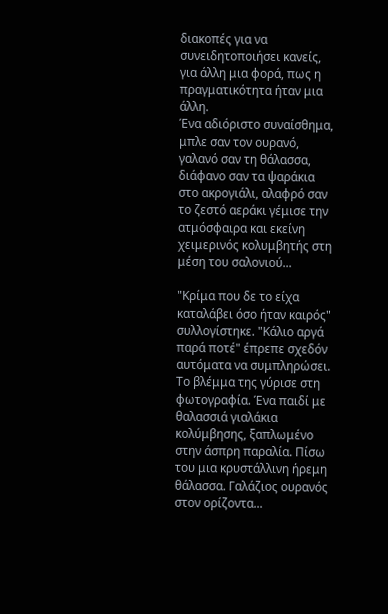διακοπές για να συνειδητοποιήσει κανείς, για άλλη μια φορά, πως η πραγματικότητα ήταν μια άλλη.
Ένα αδιόριστο συναίσθημα, μπλε σαν τον ουρανό, γαλανό σαν τη θάλασσα, διάφανο σαν τα ψαράκια στο ακρογιάλι, αλαφρό σαν το ζεστό αεράκι γέμισε την ατμόσφαιρα και εκείνη χειμερινός κολυμβητής στη μέση του σαλονιού...

"Κρίμα που δε το είχα καταλάβει όσο ήταν καιρός" συλλογίστηκε. "Κάλιο αργά παρά ποτέ" έπρεπε σχεδόν αυτόματα να συμπληρώσει. Το βλέμμα της γύρισε στη φωτογραφία. Ένα παιδί με θαλασσιά γιαλάκια κολύμβησης, ξαπλωμένο στην άσπρη παραλία. Πίσω του μια κρυστάλλινη ήρεμη θάλασσα. Γαλάζιος ουρανός στον ορίζοντα...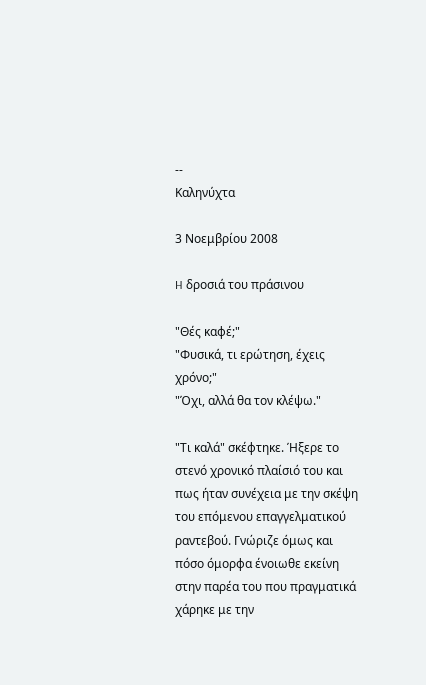--
Καληνύχτα

3 Νοεμβρίου 2008

H δροσιά του πράσινου

"Θές καφέ;"
"Φυσικά, τι ερώτηση, έχεις χρόνο;"
"Όχι, αλλά θα τον κλέψω."

"Τι καλά" σκέφτηκε. Ήξερε το στενό χρονικό πλαίσιό του και πως ήταν συνέχεια με την σκέψη του επόμενου επαγγελματικού ραντεβού. Γνώριζε όμως και πόσο όμορφα ένοιωθε εκείνη στην παρέα του που πραγματικά χάρηκε με την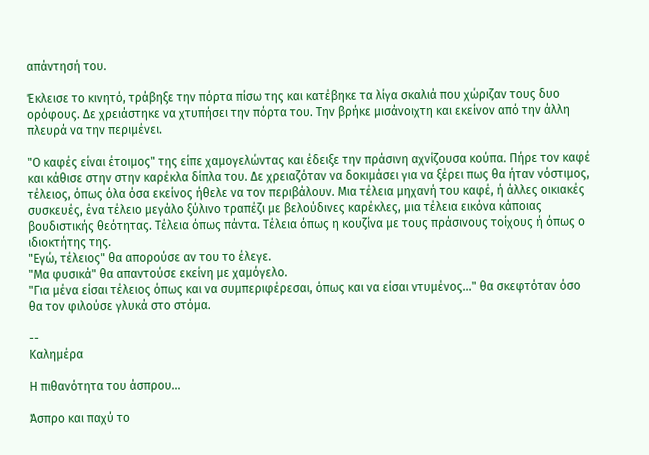απάντησή του.

Έκλεισε το κινητό, τράβηξε την πόρτα πίσω της και κατέβηκε τα λίγα σκαλιά που χώριζαν τους δυο ορόφους. Δε χρειάστηκε να χτυπήσει την πόρτα του. Την βρήκε μισάνοιχτη και εκείνον από την άλλη πλευρά να την περιμένει.

"Ο καφές είναι έτοιμος" της είπε χαμογελώντας και έδειξε την πράσινη αχνίζουσα κούπα. Πήρε τον καφέ και κάθισε στην στην καρέκλα δίπλα του. Δε χρειαζόταν να δοκιμάσει για να ξέρει πως θα ήταν νόστιμος, τέλειος, όπως όλα όσα εκείνος ήθελε να τον περιβάλουν. Μια τέλεια μηχανή του καφέ, ή άλλες οικιακές συσκευές, ένα τέλειο μεγάλο ξύλινο τραπέζι με βελούδινες καρέκλες, μια τέλεια εικόνα κάποιας βουδιστικής θεότητας. Τέλεια όπως πάντα. Τέλεια όπως η κουζίνα με τους πράσινους τοίχους ή όπως ο ιδιοκτήτης της.
"Εγώ, τέλειος" θα απορούσε αν του το έλεγε.
"Μα φυσικά" θα απαντούσε εκείνη με χαμόγελο.
"Για μένα είσαι τέλειος όπως και να συμπεριφέρεσαι, όπως και να είσαι ντυμένος..." θα σκεφτόταν όσο θα τον φιλούσε γλυκά στο στόμα.

--
Καλημέρα

Η πιθανότητα του άσπρου...

Άσπρο και παχύ το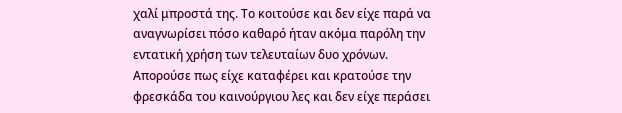χαλί μπροστά της. Το κοιτούσε και δεν είχε παρά να αναγνωρίσει πόσο καθαρό ήταν ακόμα παρόλη την εντατική χρήση των τελευταίων δυο χρόνων. Απορούσε πως είχε καταφέρει και κρατούσε την φρεσκάδα του καινούργιου λες και δεν είχε περάσει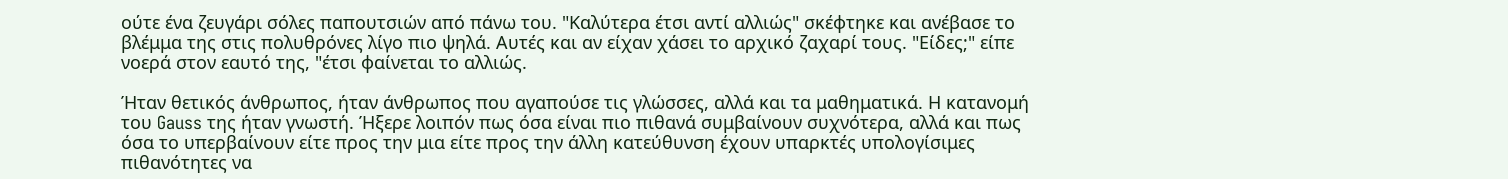ούτε ένα ζευγάρι σόλες παπουτσιών από πάνω του. "Καλύτερα έτσι αντί αλλιώς" σκέφτηκε και ανέβασε το βλέμμα της στις πολυθρόνες λίγο πιο ψηλά. Αυτές και αν είχαν χάσει το αρχικό ζαχαρί τους. "Είδες;" είπε νοερά στον εαυτό της, "έτσι φαίνεται το αλλιώς.

Ήταν θετικός άνθρωπος, ήταν άνθρωπος που αγαπούσε τις γλώσσες, αλλά και τα μαθηματικά. Η κατανομή του Gauss της ήταν γνωστή. Ήξερε λοιπόν πως όσα είναι πιο πιθανά συμβαίνουν συχνότερα, αλλά και πως όσα το υπερβαίνουν είτε προς την μια είτε προς την άλλη κατεύθυνση έχουν υπαρκτές υπολογίσιμες πιθανότητες να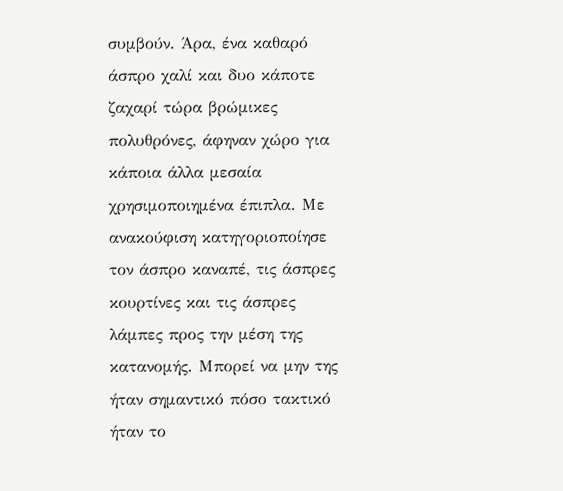συμβούν. Άρα, ένα καθαρό άσπρο χαλί και δυο κάποτε ζαχαρί τώρα βρώμικες πολυθρόνες, άφηναν χώρο για κάποια άλλα μεσαία χρησιμοποιημένα έπιπλα. Με ανακούφιση κατηγοριοποίησε τον άσπρο καναπέ, τις άσπρες κουρτίνες και τις άσπρες λάμπες προς την μέση της κατανομής. Μπορεί να μην της ήταν σημαντικό πόσο τακτικό ήταν το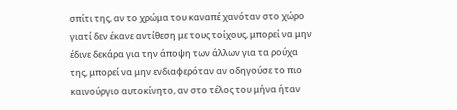σπίτι της, αν το χρώμα του καναπέ χανόταν στο χώρο γιατί δεν έκανε αντίθεση με τους τοίχους, μπορεί να μην έδινε δεκάρα για την άποψη των άλλων για τα ρούχα της, μπορεί να μην ενδιαφερόταν αν οδηγούσε το πιο καινούργιο αυτοκίνητο, αν στο τέλος του μήνα ήταν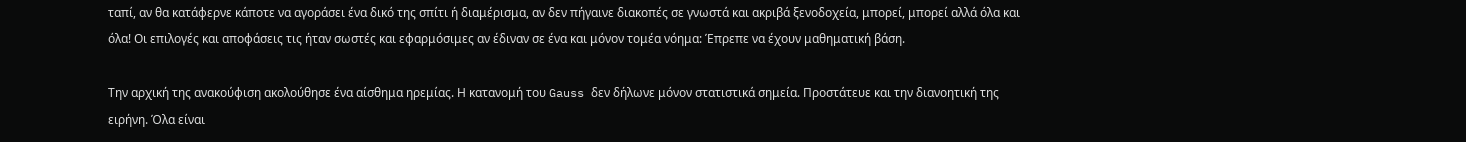ταπί, αν θα κατάφερνε κάποτε να αγοράσει ένα δικό της σπίτι ή διαμέρισμα, αν δεν πήγαινε διακοπές σε γνωστά και ακριβά ξενοδοχεία, μπορεί, μπορεί αλλά όλα και όλα! Οι επιλογές και αποφάσεις τις ήταν σωστές και εφαρμόσιμες αν έδιναν σε ένα και μόνον τομέα νόημα: Έπρεπε να έχουν μαθηματική βάση.

Την αρχική της ανακούφιση ακολούθησε ένα αίσθημα ηρεμίας. Η κατανομή του Gauss δεν δήλωνε μόνον στατιστικά σημεία. Προστάτευε και την διανοητική της ειρήνη. Όλα είναι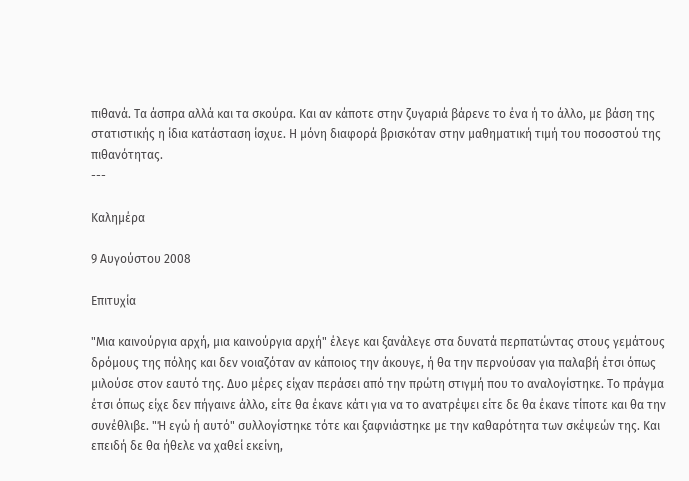πιθανά. Τα άσπρα αλλά και τα σκούρα. Και αν κάποτε στην ζυγαριά βάρενε το ένα ή το άλλο, με βάση της στατιστικής η ίδια κατάσταση ίσχυε. Η μόνη διαφορά βρισκόταν στην μαθηματική τιμή του ποσοστού της πιθανότητας.
---

Καλημέρα

9 Αυγούστου 2008

Επιτυχία

"Μια καινούργια αρχή, μια καινούργια αρχή" έλεγε και ξανάλεγε στα δυνατά περπατώντας στους γεμάτους δρόμους της πόλης και δεν νοιαζόταν αν κάποιος την άκουγε, ή θα την περνούσαν για παλαβή έτσι όπως μιλούσε στον εαυτό της. Δυο μέρες είχαν περάσει από την πρώτη στιγμή που το αναλογίστηκε. Το πράγμα έτσι όπως είχε δεν πήγαινε άλλο, είτε θα έκανε κάτι για να το ανατρέψει είτε δε θα έκανε τίποτε και θα την συνέθλιβε. "Ή εγώ ή αυτό" συλλογίστηκε τότε και ξαφνιάστηκε με την καθαρότητα των σκέψεών της. Και επειδή δε θα ήθελε να χαθεί εκείνη,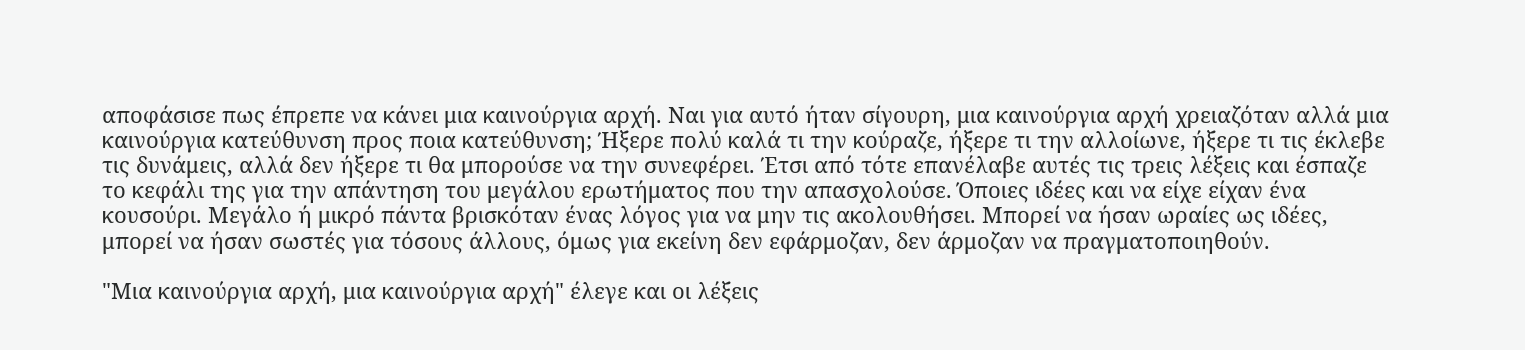αποφάσισε πως έπρεπε να κάνει μια καινούργια αρχή. Ναι για αυτό ήταν σίγουρη, μια καινούργια αρχή χρειαζόταν αλλά μια καινούργια κατεύθυνση προς ποια κατεύθυνση; Ήξερε πολύ καλά τι την κούραζε, ήξερε τι την αλλοίωνε, ήξερε τι τις έκλεβε τις δυνάμεις, αλλά δεν ήξερε τι θα μπορούσε να την συνεφέρει. Έτσι από τότε επανέλαβε αυτές τις τρεις λέξεις και έσπαζε το κεφάλι της για την απάντηση του μεγάλου ερωτήματος που την απασχολούσε. Όποιες ιδέες και να είχε είχαν ένα κουσούρι. Μεγάλο ή μικρό πάντα βρισκόταν ένας λόγος για να μην τις ακολουθήσει. Μπορεί να ήσαν ωραίες ως ιδέες, μπορεί να ήσαν σωστές για τόσους άλλους, όμως για εκείνη δεν εφάρμοζαν, δεν άρμοζαν να πραγματοποιηθούν.

"Μια καινούργια αρχή, μια καινούργια αρχή" έλεγε και οι λέξεις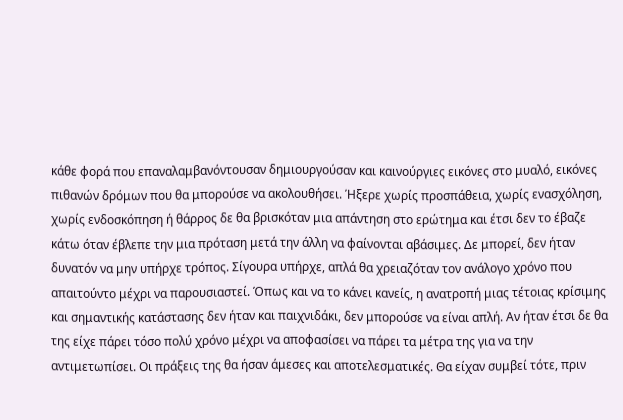κάθε φορά που επαναλαμβανόντουσαν δημιουργούσαν και καινούργιες εικόνες στο μυαλό, εικόνες πιθανών δρόμων που θα μπορούσε να ακολουθήσει. Ήξερε χωρίς προσπάθεια, χωρίς ενασχόληση, χωρίς ενδοσκόπηση ή θάρρος δε θα βρισκόταν μια απάντηση στο ερώτημα και έτσι δεν το έβαζε κάτω όταν έβλεπε την μια πρόταση μετά την άλλη να φαίνονται αβάσιμες. Δε μπορεί, δεν ήταν δυνατόν να μην υπήρχε τρόπος. Σίγουρα υπήρχε, απλά θα χρειαζόταν τον ανάλογο χρόνο που απαιτούντο μέχρι να παρουσιαστεί. Όπως και να το κάνει κανείς, η ανατροπή μιας τέτοιας κρίσιμης και σημαντικής κατάστασης δεν ήταν και παιχνιδάκι, δεν μπορούσε να είναι απλή. Αν ήταν έτσι δε θα της είχε πάρει τόσο πολύ χρόνο μέχρι να αποφασίσει να πάρει τα μέτρα της για να την αντιμετωπίσει. Οι πράξεις της θα ήσαν άμεσες και αποτελεσματικές. Θα είχαν συμβεί τότε, πριν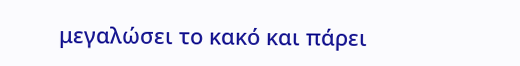μεγαλώσει το κακό και πάρει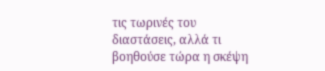τις τωρινές του διαστάσεις, αλλά τι βοηθούσε τώρα η σκέψη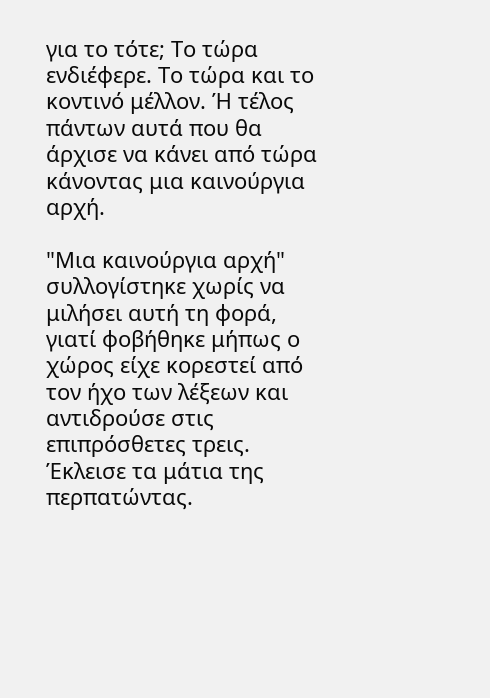για το τότε; Το τώρα ενδιέφερε. Το τώρα και το κοντινό μέλλον. Ή τέλος πάντων αυτά που θα άρχισε να κάνει από τώρα κάνοντας μια καινούργια αρχή.

"Μια καινούργια αρχή" συλλογίστηκε χωρίς να μιλήσει αυτή τη φορά, γιατί φοβήθηκε μήπως ο χώρος είχε κορεστεί από τον ήχο των λέξεων και αντιδρούσε στις επιπρόσθετες τρεις. Έκλεισε τα μάτια της περπατώντας.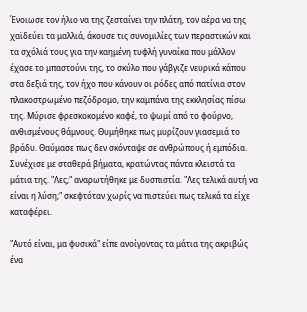Ένοιωσε τον ήλιο να της ζεσταίνει την πλάτη, τον αέρα να της χαϊδεύει τα μαλλιά, άκουσε τις συνομιλίες των περαστικών και τα σχόλιά τους για την καημένη τυφλή γυναίκα που μάλλον έχασε το μπαστούνι της, το σκύλο που γάβγιζε νευρικά κάπου στα δεξιά της, τον ήχο που κάνουν οι ρόδες από πατίνια στον πλακοστρωμένο πεζόδρομο, την καμπάνα της εκκλησίας πίσω της. Μύρισε φρεσκοκομένο καφέ, το ψωμί από το φούρνο, ανθισμένους θάμνους. Θυμήθηκε πως μυρίζουν γιασεμιά το βράδυ. Θαύμασε πως δεν σκόνταψε σε ανθρώπους ή εμπόδια. Συνέχισε με σταθερά βήματα, κρατώντας πάντα κλειστά τα μάτια της. "Λες;" αναρωτήθηκε με δυσπιστία. "Λες τελικά αυτή να είναι η λύση;" σκεφτόταν χωρίς να πιστεύει πως τελικά τα είχε καταφέρει.

"Αυτό είναι, μα φυσικά" είπε ανοίγοντας τα μάτια της ακριβώς ένα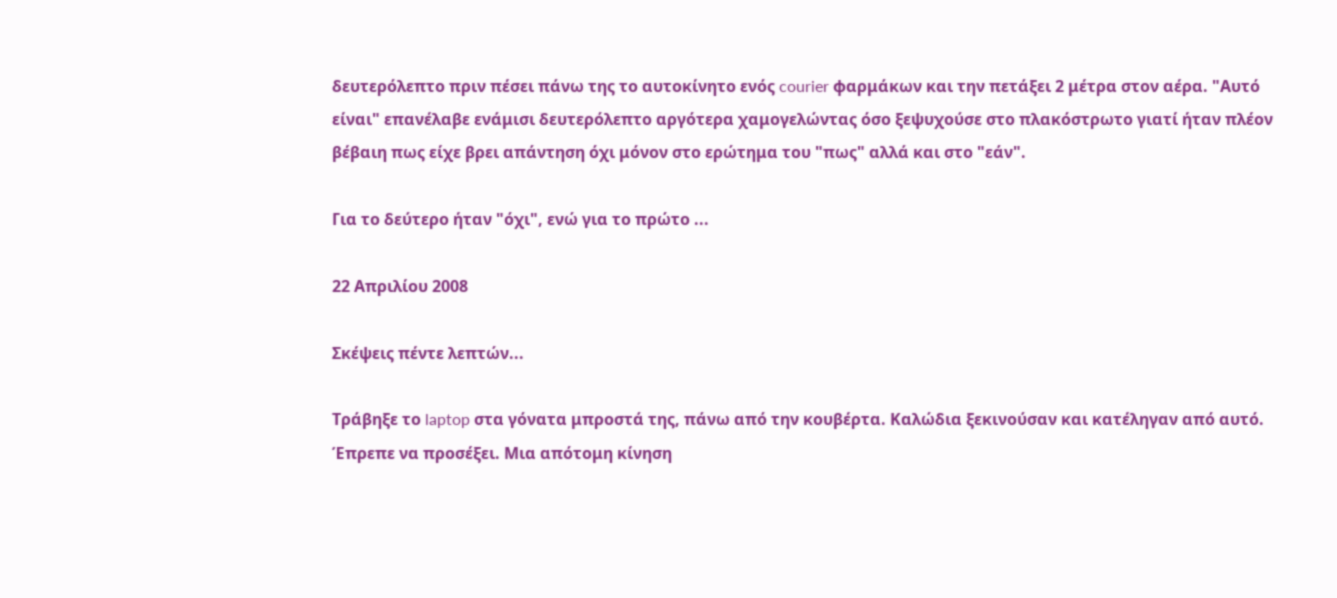δευτερόλεπτο πριν πέσει πάνω της το αυτοκίνητο ενός courier φαρμάκων και την πετάξει 2 μέτρα στον αέρα. "Αυτό είναι" επανέλαβε ενάμισι δευτερόλεπτο αργότερα χαμογελώντας όσο ξεψυχούσε στο πλακόστρωτο γιατί ήταν πλέον βέβαιη πως είχε βρει απάντηση όχι μόνον στο ερώτημα του "πως" αλλά και στο "εάν".

Για το δεύτερο ήταν "όχι", ενώ για το πρώτο ...

22 Απριλίου 2008

Σκέψεις πέντε λεπτών...

Τράβηξε το laptop στα γόνατα μπροστά της, πάνω από την κουβέρτα. Καλώδια ξεκινούσαν και κατέληγαν από αυτό. Έπρεπε να προσέξει. Μια απότομη κίνηση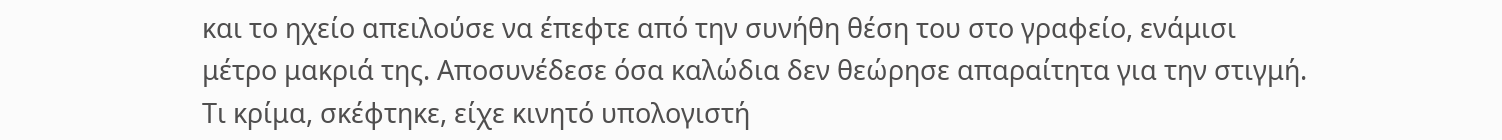και το ηχείο απειλούσε να έπεφτε από την συνήθη θέση του στο γραφείο, ενάμισι μέτρο μακριά της. Αποσυνέδεσε όσα καλώδια δεν θεώρησε απαραίτητα για την στιγμή. Τι κρίμα, σκέφτηκε, είχε κινητό υπολογιστή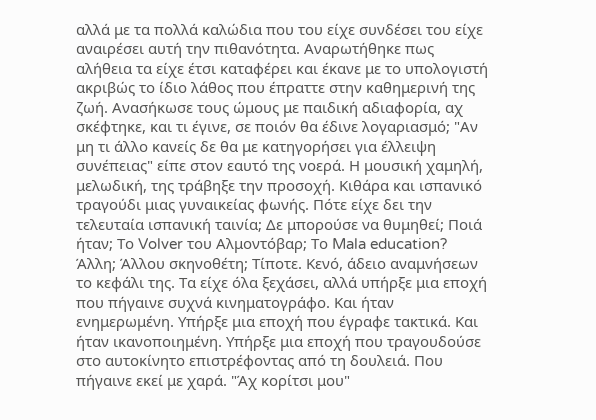αλλά με τα πολλά καλώδια που του είχε συνδέσει του είχε αναιρέσει αυτή την πιθανότητα. Αναρωτήθηκε πως αλήθεια τα είχε έτσι καταφέρει και έκανε με το υπολογιστή ακριβώς το ίδιο λάθος που έπραττε στην καθημερινή της ζωή. Ανασήκωσε τους ώμους με παιδική αδιαφορία, αχ σκέφτηκε, και τι έγινε, σε ποιόν θα έδινε λογαριασμό; "Αν μη τι άλλο κανείς δε θα με κατηγορήσει για έλλειψη συνέπειας" είπε στον εαυτό της νοερά. Η μουσική χαμηλή, μελωδική, της τράβηξε την προσοχή. Κιθάρα και ισπανικό τραγούδι μιας γυναικείας φωνής. Πότε είχε δει την τελευταία ισπανική ταινία; Δε μπορούσε να θυμηθεί; Ποιά ήταν; Το Volver του Αλμοντόβαρ; Το Mala education? Άλλη; Άλλου σκηνοθέτη; Τίποτε. Κενό, άδειο αναμνήσεων το κεφάλι της. Τα είχε όλα ξεχάσει, αλλά υπήρξε μια εποχή που πήγαινε συχνά κινηματογράφο. Και ήταν ενημερωμένη. Υπήρξε μια εποχή που έγραφε τακτικά. Και ήταν ικανοποιημένη. Υπήρξε μια εποχή που τραγουδούσε στο αυτοκίνητο επιστρέφοντας από τη δουλειά. Που πήγαινε εκεί με χαρά. "Άχ κορίτσι μου"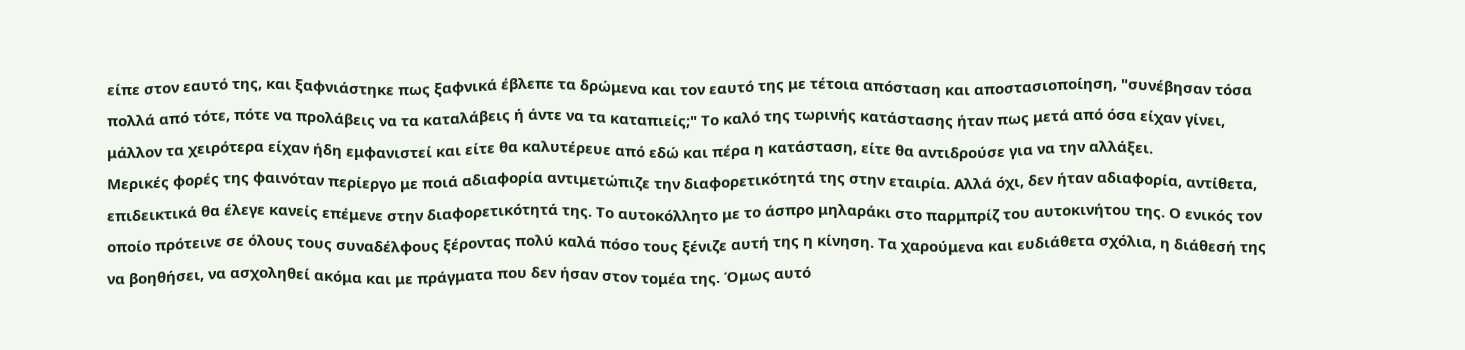είπε στον εαυτό της, και ξαφνιάστηκε πως ξαφνικά έβλεπε τα δρώμενα και τον εαυτό της με τέτοια απόσταση και αποστασιοποίηση, "συνέβησαν τόσα πολλά από τότε, πότε να προλάβεις να τα καταλάβεις ή άντε να τα καταπιείς;" Το καλό της τωρινής κατάστασης ήταν πως μετά από όσα είχαν γίνει, μάλλον τα χειρότερα είχαν ήδη εμφανιστεί και είτε θα καλυτέρευε από εδώ και πέρα η κατάσταση, είτε θα αντιδρούσε για να την αλλάξει.
Μερικές φορές της φαινόταν περίεργο με ποιά αδιαφορία αντιμετώπιζε την διαφορετικότητά της στην εταιρία. Αλλά όχι, δεν ήταν αδιαφορία, αντίθετα, επιδεικτικά θα έλεγε κανείς επέμενε στην διαφορετικότητά της. Το αυτοκόλλητο με το άσπρο μηλαράκι στο παρμπρίζ του αυτοκινήτου της. Ο ενικός τον οποίο πρότεινε σε όλους τους συναδέλφους ξέροντας πολύ καλά πόσο τους ξένιζε αυτή της η κίνηση. Τα χαρούμενα και ευδιάθετα σχόλια, η διάθεσή της να βοηθήσει, να ασχοληθεί ακόμα και με πράγματα που δεν ήσαν στον τομέα της. Όμως αυτό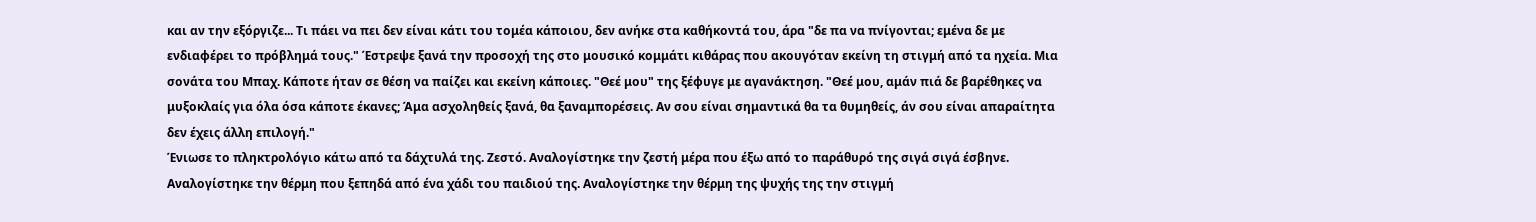και αν την εξόργιζε... Τι πάει να πει δεν είναι κάτι του τομέα κάποιου, δεν ανήκε στα καθήκοντά του, άρα "δε πα να πνίγονται; εμένα δε με ενδιαφέρει το πρόβλημά τους." Έστρεψε ξανά την προσοχή της στο μουσικό κομμάτι κιθάρας που ακουγόταν εκείνη τη στιγμή από τα ηχεία. Μια σονάτα του Μπαχ. Κάποτε ήταν σε θέση να παίζει και εκείνη κάποιες. "Θεέ μου" της ξέφυγε με αγανάκτηση. "Θεέ μου, αμάν πιά δε βαρέθηκες να μυξοκλαίς για όλα όσα κάποτε έκανες; Άμα ασχοληθείς ξανά, θα ξαναμπορέσεις. Αν σου είναι σημαντικά θα τα θυμηθείς, άν σου είναι απαραίτητα δεν έχεις άλλη επιλογή."
Ένιωσε το πληκτρολόγιο κάτω από τα δάχτυλά της. Ζεστό. Αναλογίστηκε την ζεστή μέρα που έξω από το παράθυρό της σιγά σιγά έσβηνε. Αναλογίστηκε την θέρμη που ξεπηδά από ένα χάδι του παιδιού της. Αναλογίστηκε την θέρμη της ψυχής της την στιγμή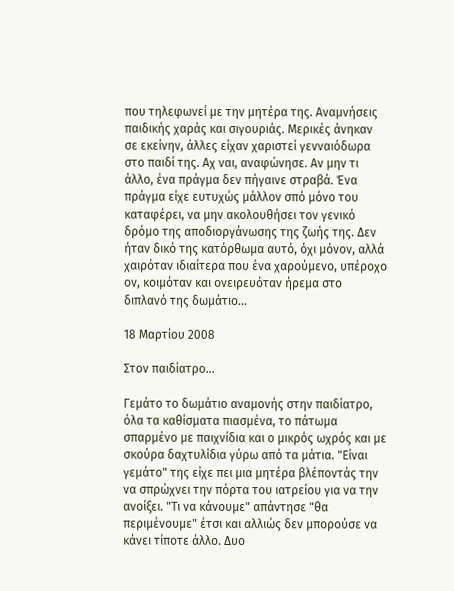που τηλεφωνεί με την μητέρα της. Αναμνήσεις παιδικής χαράς και σιγουριάς. Μερικές άνηκαν σε εκείνην, άλλες είχαν χαριστεί γενναιόδωρα στο παιδί της. Αχ ναι, αναφώνησε. Αν μην τι άλλο, ένα πράγμα δεν πήγαινε στραβά. Ένα πράγμα είχε ευτυχώς μάλλον σπό μόνο του καταφέρει, να μην ακολουθήσει τον γενικό δρόμο της αποδιοργάνωσης της ζωής της. Δεν ήταν δικό της κατόρθωμα αυτό, όχι μόνον, αλλά χαιρόταν ιδιαίτερα που ένα χαρούμενο, υπέροχο ον, κοιμόταν και ονειρευόταν ήρεμα στο διπλανό της δωμάτιο...

18 Μαρτίου 2008

Στον παιδίατρο...

Γεμάτο το δωμάτιο αναμονής στην παιδίατρο, όλα τα καθίσματα πιασμένα, το πάτωμα σπαρμένο με παιχνίδια και ο μικρός ωχρός και με σκούρα δαχτυλίδια γύρω από τα μάτια. "Είναι γεμάτο" της είχε πει μια μητέρα βλέποντάς την να σπρώχνει την πόρτα του ιατρείου για να την ανοίξει. "Τι να κάνουμε" απάντησε "θα περιμένουμε" έτσι και αλλιώς δεν μπορούσε να κάνει τίποτε άλλο. Δυο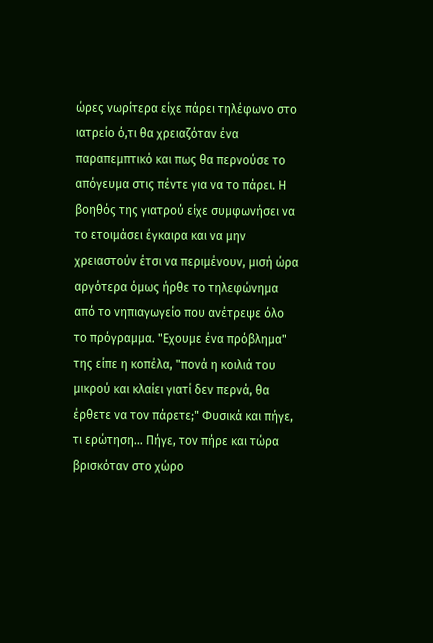ώρες νωρίτερα είχε πάρει τηλέφωνο στο ιατρείο ό,τι θα χρειαζόταν ένα παραπεμπτικό και πως θα περνούσε το απόγευμα στις πέντε για να το πάρει. Η βοηθός της γιατρού είχε συμφωνήσει να το ετοιμάσει έγκαιρα και να μην χρειαστούν έτσι να περιμένουν, μισή ώρα αργότερα όμως ήρθε το τηλεφώνημα από το νηπιαγωγείο που ανέτρεψε όλο το πρόγραμμα. "Εχουμε ένα πρόβλημα" της είπε η κοπέλα, "πονά η κοιλιά του μικρού και κλαίει γιατί δεν περνά, θα έρθετε να τον πάρετε;" Φυσικά και πήγε, τι ερώτηση... Πήγε, τον πήρε και τώρα βρισκόταν στο χώρο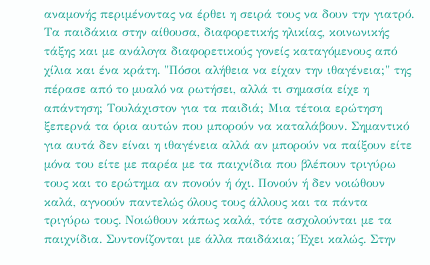αναμονής περιμένοντας να έρθει η σειρά τους να δουν την γιατρό. Τα παιδάκια στην αίθουσα, διαφορετικής ηλικίας, κοινωνικής τάξης και με ανάλογα διαφορετικούς γονείς καταγόμενους από χίλια και ένα κράτη. "Πόσοι αλήθεια να είχαν την ιθαγένεια;" της πέρασε από το μυαλό να ρωτήσει, αλλά τι σημασία είχε η απάντηση; Τουλάχιστον για τα παιδιά; Μια τέτοια ερώτηση ξεπερνά τα όρια αυτών που μπορούν να καταλάβουν. Σημαντικό για αυτά δεν είναι η ιθαγένεια αλλά αν μπορούν να παίξουν είτε μόνα του είτε με παρέα με τα παιχνίδια που βλέπουν τριγύρω τους και το ερώτημα αν πονούν ή όχι. Πονούν ή δεν νοιώθουν καλά, αγνοούν παντελώς όλους τους άλλους και τα πάντα τριγύρω τους. Νοιώθουν κάπως καλά, τότε ασχολούνται με τα παιχνίδια. Συντονίζονται με άλλα παιδάκια; Έχει καλώς. Στην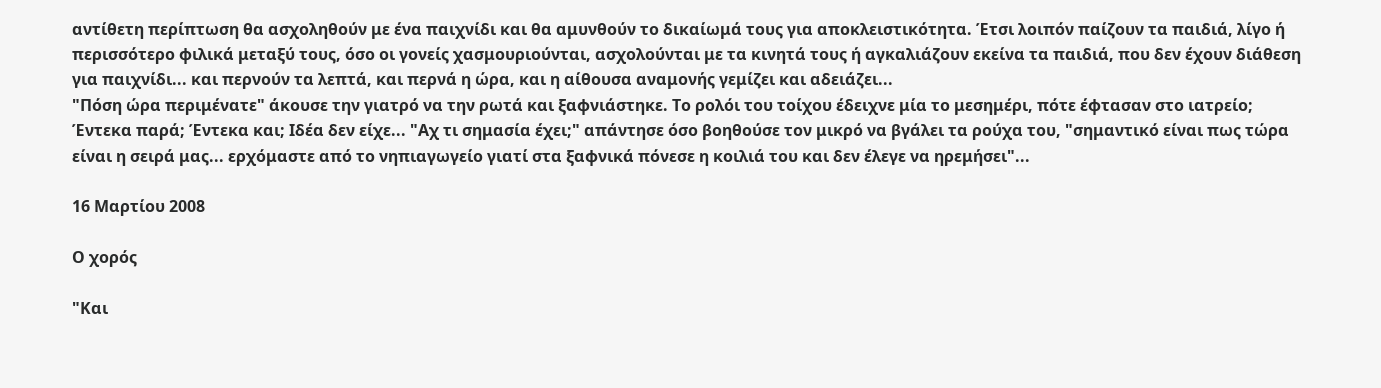αντίθετη περίπτωση θα ασχοληθούν με ένα παιχνίδι και θα αμυνθούν το δικαίωμά τους για αποκλειστικότητα. Έτσι λοιπόν παίζουν τα παιδιά, λίγο ή περισσότερο φιλικά μεταξύ τους, όσο οι γονείς χασμουριούνται, ασχολούνται με τα κινητά τους ή αγκαλιάζουν εκείνα τα παιδιά, που δεν έχουν διάθεση για παιχνίδι... και περνούν τα λεπτά, και περνά η ώρα, και η αίθουσα αναμονής γεμίζει και αδειάζει...
"Πόση ώρα περιμένατε" άκουσε την γιατρό να την ρωτά και ξαφνιάστηκε. Το ρολόι του τοίχου έδειχνε μία το μεσημέρι, πότε έφτασαν στο ιατρείο; Έντεκα παρά; Έντεκα και; Ιδέα δεν είχε... "Αχ τι σημασία έχει;" απάντησε όσο βοηθούσε τον μικρό να βγάλει τα ρούχα του, "σημαντικό είναι πως τώρα είναι η σειρά μας... ερχόμαστε από το νηπιαγωγείο γιατί στα ξαφνικά πόνεσε η κοιλιά του και δεν έλεγε να ηρεμήσει"...

16 Μαρτίου 2008

Ο χορός

"Και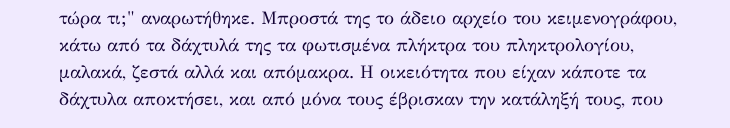τώρα τι;" αναρωτήθηκε. Μπροστά της το άδειο αρχείο του κειμενογράφου, κάτω από τα δάχτυλά της τα φωτισμένα πλήκτρα του πληκτρολογίου, μαλακά, ζεστά αλλά και απόμακρα. Η οικειότητα που είχαν κάποτε τα δάχτυλα αποκτήσει, και από μόνα τους έβρισκαν την κατάληξή τους, που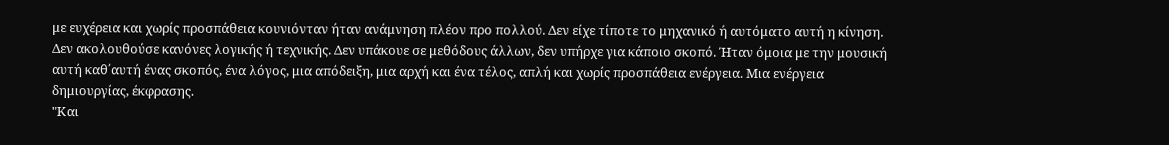με ευχέρεια και χωρίς προσπάθεια κουνιόνταν ήταν ανάμνηση πλέον προ πολλού. Δεν είχε τίποτε το μηχανικό ή αυτόματο αυτή η κίνηση. Δεν ακολουθούσε κανόνες λογικής ή τεχνικής. Δεν υπάκουε σε μεθόδους άλλων, δεν υπήρχε για κάποιο σκοπό. Ήταν όμοια με την μουσική αυτή καθ΄αυτή ένας σκοπός, ένα λόγος, μια απόδειξη, μια αρχή και ένα τέλος, απλή και χωρίς προσπάθεια ενέργεια. Μια ενέργεια δημιουργίας, έκφρασης.
"Και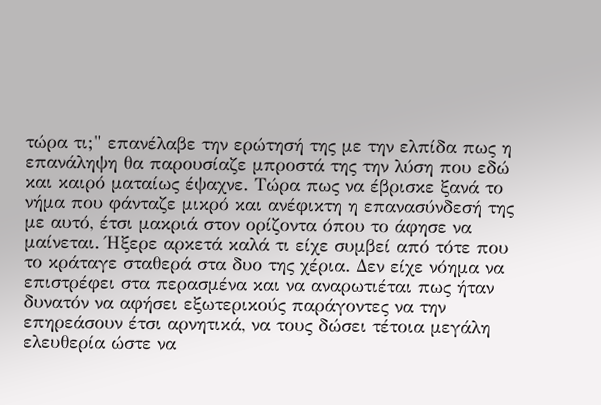τώρα τι;" επανέλαβε την ερώτησή της με την ελπίδα πως η επανάληψη θα παρουσίαζε μπροστά της την λύση που εδώ και καιρό ματαίως έψαχνε. Τώρα πως να έβρισκε ξανά το νήμα που φάνταζε μικρό και ανέφικτη η επανασύνδεσή της με αυτό, έτσι μακριά στον ορίζοντα όπου το άφησε να μαίνεται. Ήξερε αρκετά καλά τι είχε συμβεί από τότε που το κράταγε σταθερά στα δυο της χέρια. Δεν είχε νόημα να επιστρέφει στα περασμένα και να αναρωτιέται πως ήταν δυνατόν να αφήσει εξωτερικούς παράγοντες να την επηρεάσουν έτσι αρνητικά, να τους δώσει τέτοια μεγάλη ελευθερία ώστε να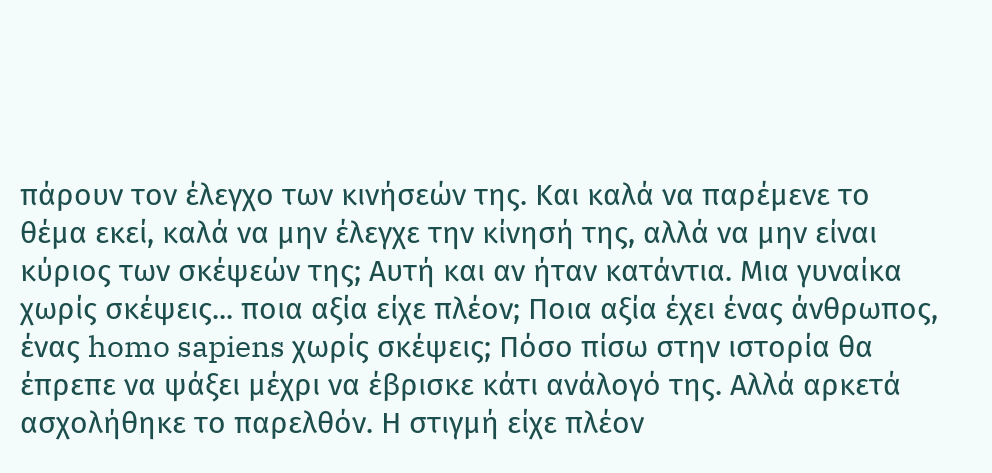πάρουν τον έλεγχο των κινήσεών της. Και καλά να παρέμενε το θέμα εκεί, καλά να μην έλεγχε την κίνησή της, αλλά να μην είναι κύριος των σκέψεών της; Αυτή και αν ήταν κατάντια. Μια γυναίκα χωρίς σκέψεις... ποια αξία είχε πλέον; Ποια αξία έχει ένας άνθρωπος, ένας homo sapiens χωρίς σκέψεις; Πόσο πίσω στην ιστορία θα έπρεπε να ψάξει μέχρι να έβρισκε κάτι ανάλογό της. Αλλά αρκετά ασχολήθηκε το παρελθόν. Η στιγμή είχε πλέον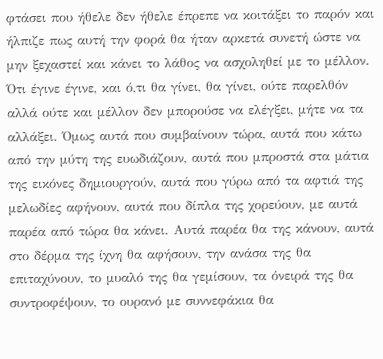φτάσει που ήθελε δεν ήθελε έπρεπε να κοιτάξει το παρόν και ήλπιζε πως αυτή την φορά θα ήταν αρκετά συνετή ώστε να μην ξεχαστεί και κάνει το λάθος να ασχοληθεί με το μέλλον. Ότι έγινε έγινε, και ό,τι θα γίνει, θα γίνει, ούτε παρελθόν αλλά ούτε και μέλλον δεν μπορούσε να ελέγξει, μήτε να τα αλλάξει. Όμως αυτά που συμβαίνουν τώρα, αυτά που κάτω από την μύτη της ευωδιάζουν, αυτά που μπροστά στα μάτια της εικόνες δημιουργούν, αυτά που γύρω από τα αφτιά της μελωδίες αφήνουν, αυτά που δίπλα της χορεύουν, με αυτά παρέα από τώρα θα κάνει. Αυτά παρέα θα της κάνουν, αυτά στο δέρμα της ίχνη θα αφήσουν, την ανάσα της θα επιταχύνουν, το μυαλό της θα γεμίσουν, τα όνειρά της θα συντροφέψουν, το ουρανό με συννεφάκια θα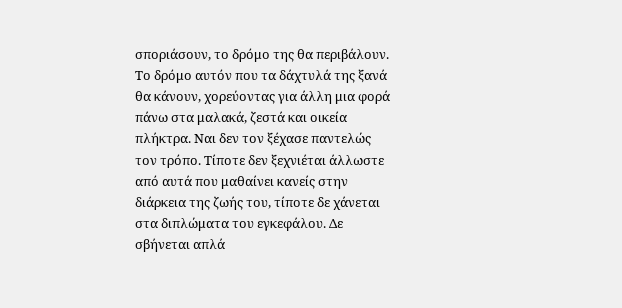σποριάσουν, το δρόμο της θα περιβάλουν. Το δρόμο αυτόν που τα δάχτυλά της ξανά θα κάνουν, χορεύοντας για άλλη μια φορά πάνω στα μαλακά, ζεστά και οικεία πλήκτρα. Ναι δεν τον ξέχασε παντελώς τον τρόπο. Τίποτε δεν ξεχνιέται άλλωστε από αυτά που μαθαίνει κανείς στην διάρκεια της ζωής του, τίποτε δε χάνεται στα διπλώματα του εγκεφάλου. Δε σβήνεται απλά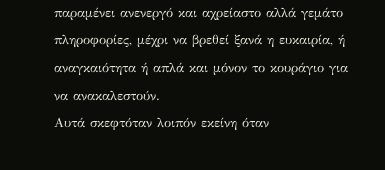παραμένει ανενεργό και αχρείαστο αλλά γεμάτο πληροφορίες, μέχρι να βρεθεί ξανά η ευκαιρία, ή αναγκαιότητα ή απλά και μόνον το κουράγιο για να ανακαλεστούν.
Αυτά σκεφτόταν λοιπόν εκείνη όταν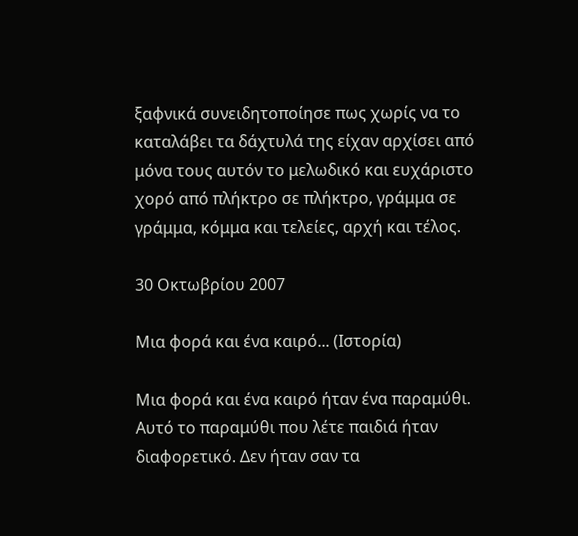ξαφνικά συνειδητοποίησε πως χωρίς να το καταλάβει τα δάχτυλά της είχαν αρχίσει από μόνα τους αυτόν το μελωδικό και ευχάριστο χορό από πλήκτρο σε πλήκτρο, γράμμα σε γράμμα, κόμμα και τελείες, αρχή και τέλος.

30 Οκτωβρίου 2007

Μια φορά και ένα καιρό... (Ιστορία)

Μια φορά και ένα καιρό ήταν ένα παραμύθι. Αυτό το παραμύθι που λέτε παιδιά ήταν διαφορετικό. Δεν ήταν σαν τα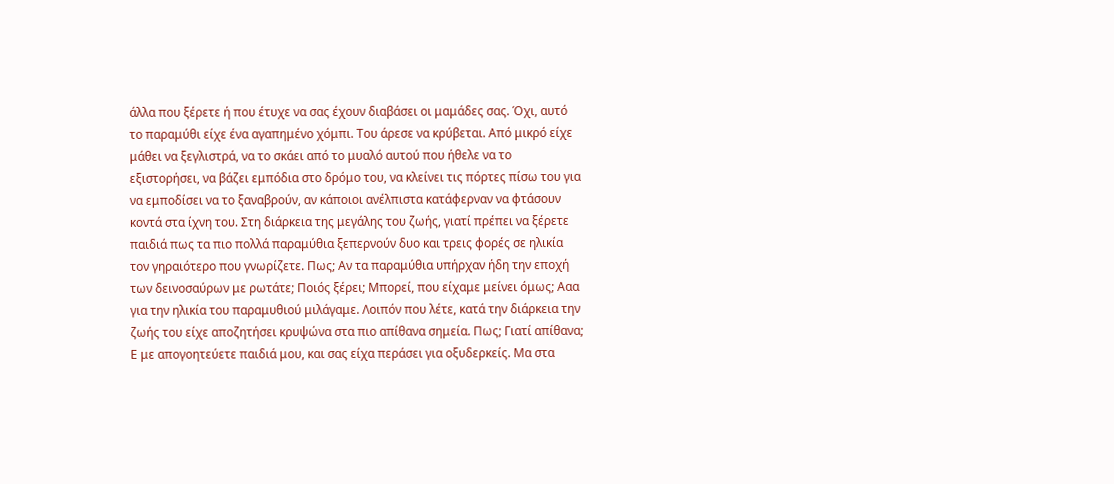άλλα που ξέρετε ή που έτυχε να σας έχουν διαβάσει οι μαμάδες σας. Όχι, αυτό το παραμύθι είχε ένα αγαπημένο χόμπι. Του άρεσε να κρύβεται. Από μικρό είχε μάθει να ξεγλιστρά, να το σκάει από το μυαλό αυτού που ήθελε να το εξιστορήσει, να βάζει εμπόδια στο δρόμο του, να κλείνει τις πόρτες πίσω του για να εμποδίσει να το ξαναβρούν, αν κάποιοι ανέλπιστα κατάφερναν να φτάσουν κοντά στα ίχνη του. Στη διάρκεια της μεγάλης του ζωής, γιατί πρέπει να ξέρετε παιδιά πως τα πιο πολλά παραμύθια ξεπερνούν δυο και τρεις φορές σε ηλικία τον γηραιότερο που γνωρίζετε. Πως; Αν τα παραμύθια υπήρχαν ήδη την εποχή των δεινοσαύρων με ρωτάτε; Ποιός ξέρει; Μπορεί, που είχαμε μείνει όμως; Ααα για την ηλικία του παραμυθιού μιλάγαμε. Λοιπόν που λέτε, κατά την διάρκεια την ζωής του είχε αποζητήσει κρυψώνα στα πιο απίθανα σημεία. Πως; Γιατί απίθανα; Ε με απογοητεύετε παιδιά μου, και σας είχα περάσει για οξυδερκείς. Μα στα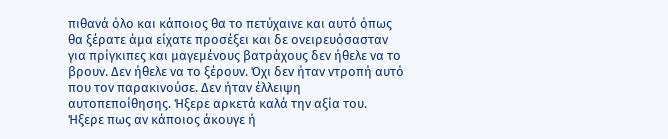πιθανά όλο και κάποιος θα το πετύχαινε και αυτό όπως θα ξέρατε άμα είχατε προσέξει και δε ονειρευόσασταν για πρίγκιπες και μαγεμένους βατράχους δεν ήθελε να το βρουν. Δεν ήθελε να το ξέρουν. Όχι δεν ήταν ντροπή αυτό που τον παρακινούσε. Δεν ήταν έλλειψη αυτοπεποίθησης. Ήξερε αρκετά καλά την αξία του. Ήξερε πως αν κάποιος άκουγε ή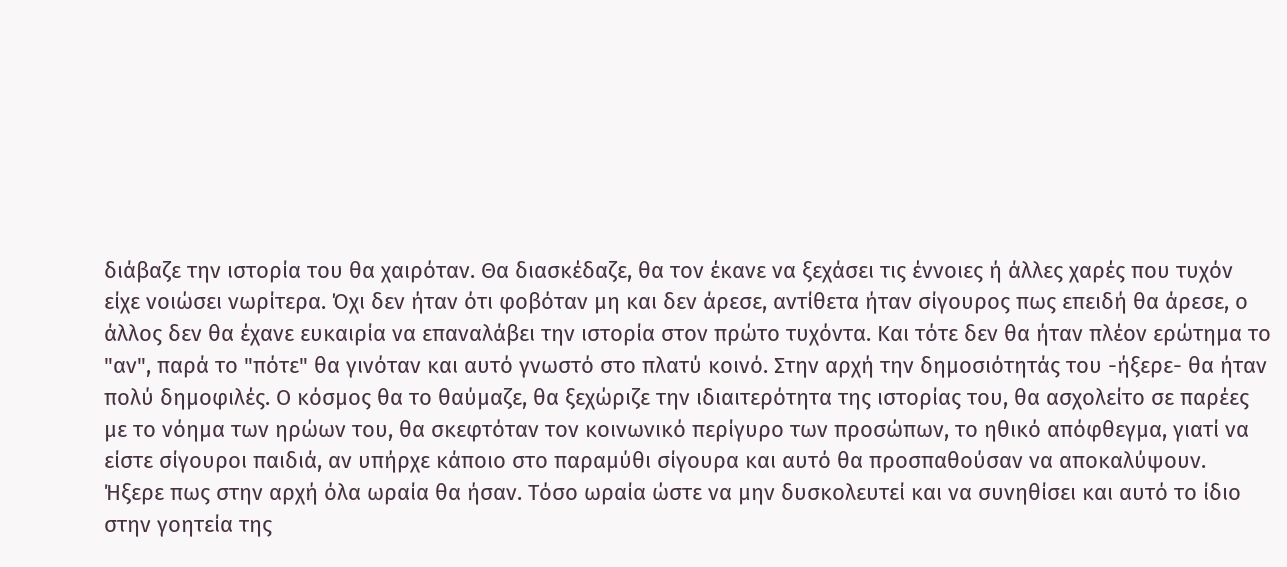διάβαζε την ιστορία του θα χαιρόταν. Θα διασκέδαζε, θα τον έκανε να ξεχάσει τις έννοιες ή άλλες χαρές που τυχόν είχε νοιώσει νωρίτερα. Όχι δεν ήταν ότι φοβόταν μη και δεν άρεσε, αντίθετα ήταν σίγουρος πως επειδή θα άρεσε, ο άλλος δεν θα έχανε ευκαιρία να επαναλάβει την ιστορία στον πρώτο τυχόντα. Και τότε δεν θα ήταν πλέον ερώτημα το "αν", παρά το "πότε" θα γινόταν και αυτό γνωστό στο πλατύ κοινό. Στην αρχή την δημοσιότητάς του -ήξερε- θα ήταν πολύ δημοφιλές. Ο κόσμος θα το θαύμαζε, θα ξεχώριζε την ιδιαιτερότητα της ιστορίας του, θα ασχολείτο σε παρέες με το νόημα των ηρώων του, θα σκεφτόταν τον κοινωνικό περίγυρο των προσώπων, το ηθικό απόφθεγμα, γιατί να είστε σίγουροι παιδιά, αν υπήρχε κάποιο στο παραμύθι σίγουρα και αυτό θα προσπαθούσαν να αποκαλύψουν. Ήξερε πως στην αρχή όλα ωραία θα ήσαν. Τόσο ωραία ώστε να μην δυσκολευτεί και να συνηθίσει και αυτό το ίδιο στην γοητεία της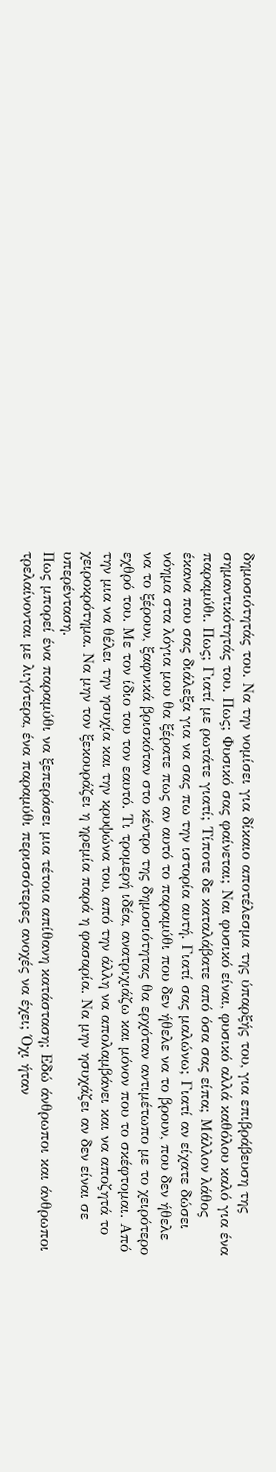δημοσιότητάς του. Να την νομίσει για δίκαιο αποτέλεσμα της ύπαρξής του, για επιβράβευση της σημαντικότητάς του. Πως; Φυσικό σας φαίνεται; Ναι φυσικό είναι, φυσικό αλλά καθόλου καλό για ένα παραμύθι. Πως; Γιατί με ρωτάτε γιατί; Τίποτε δε καταλάβατε από όσα σας είπα; Μάλλον λάθος έκανα που σας διάλεξα για να σας πω την ιστορία αυτή. Γιατί σας μαλώνω; Γιατί αν είχατε δώσει νόημα στα λόγια μου θα ξέρατε πως αν αυτό το παραμύθι που δεν ήθελε να το βρουν, που δεν ήθελε να το ξέρουν, ξαφνικά βρισκόταν στο κέντρο της δημοσιότητας θα ερχόταν αντιμέτωπο με το χειρότερο εχθρό του. Με τον ίδιο του τον εαυτό. Τι τρομερή ιδέα, ανατριχιάζω και μόνον που το σκέφτομαι. Από την μια να θέλει την ησυχία και την κρυψώνα του, από την άλλη να απολαμβάνει και να αποζητά το χειροκρότημα. Να μην τον ξεκουράζει η ηρεμία παρά η φασαρία. Να μην ησυχάζει αν δεν είναι σε υπερένταση.
Πως μπορεί ένα παραμύθι να ξεπεράσει μια τέτοια απίθανη κατάσταση; Εδώ άνθρωποι και άνθρωποι τρελαίνονται με λιγότερα, ένα παραμύθι περισσότερες ανοχές να έχει; Όχι ήταν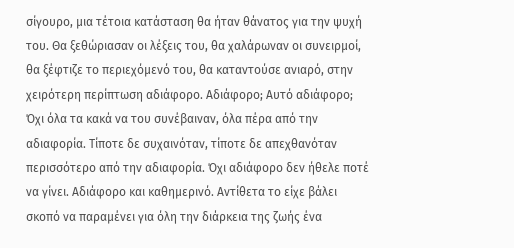σίγουρο, μια τέτοια κατάσταση θα ήταν θάνατος για την ψυχή του. Θα ξεθώριασαν οι λέξεις του, θα χαλάρωναν οι συνειρμοί, θα ξέφτιζε το περιεχόμενό του, θα καταντούσε ανιαρό, στην χειρότερη περίπτωση αδιάφορο. Αδιάφορο; Αυτό αδιάφορο; Όχι όλα τα κακά να του συνέβαιναν, όλα πέρα από την αδιαφορία. Τίποτε δε συχαινόταν, τίποτε δε απεχθανόταν περισσότερο από την αδιαφορία. Όχι αδιάφορο δεν ήθελε ποτέ να γίνει. Αδιάφορο και καθημερινό. Αντίθετα το είχε βάλει σκοπό να παραμένει για όλη την διάρκεια της ζωής ένα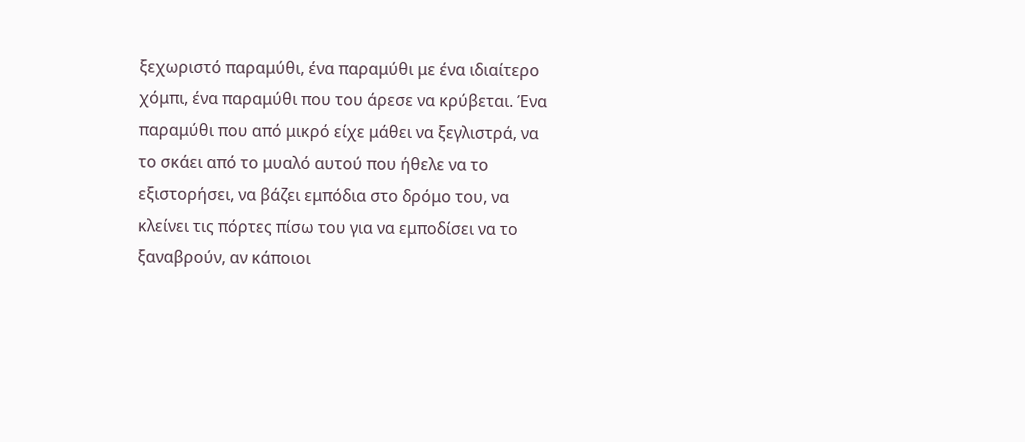ξεχωριστό παραμύθι, ένα παραμύθι με ένα ιδιαίτερο χόμπι, ένα παραμύθι που του άρεσε να κρύβεται. Ένα παραμύθι που από μικρό είχε μάθει να ξεγλιστρά, να το σκάει από το μυαλό αυτού που ήθελε να το εξιστορήσει, να βάζει εμπόδια στο δρόμο του, να κλείνει τις πόρτες πίσω του για να εμποδίσει να το ξαναβρούν, αν κάποιοι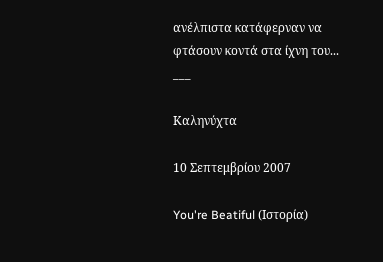ανέλπιστα κατάφερναν να φτάσουν κοντά στα ίχνη του...
___

Καληνύχτα

10 Σεπτεμβρίου 2007

You're Beatiful (Ιστορία)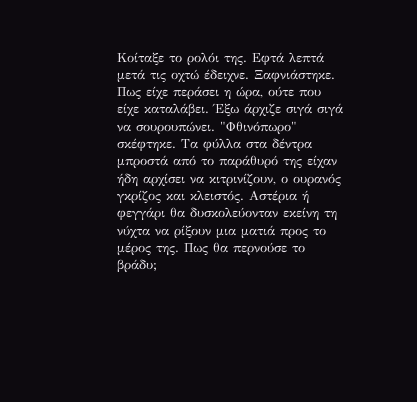Κοίταξε το ρολόι της. Εφτά λεπτά μετά τις οχτώ έδειχνε. Ξαφνιάστηκε. Πως είχε περάσει η ώρα, ούτε που είχε καταλάβει. Έξω άρχιζε σιγά σιγά να σουρουπώνει. "Φθινόπωρο" σκέφτηκε. Τα φύλλα στα δέντρα μπροστά από το παράθυρό της είχαν ήδη αρχίσει να κιτρινίζουν, ο ουρανός γκρίζος και κλειστός. Αστέρια ή φεγγάρι θα δυσκολεύονταν εκείνη τη νύχτα να ρίξουν μια ματιά προς το μέρος της. Πως θα περνούσε το βράδυ;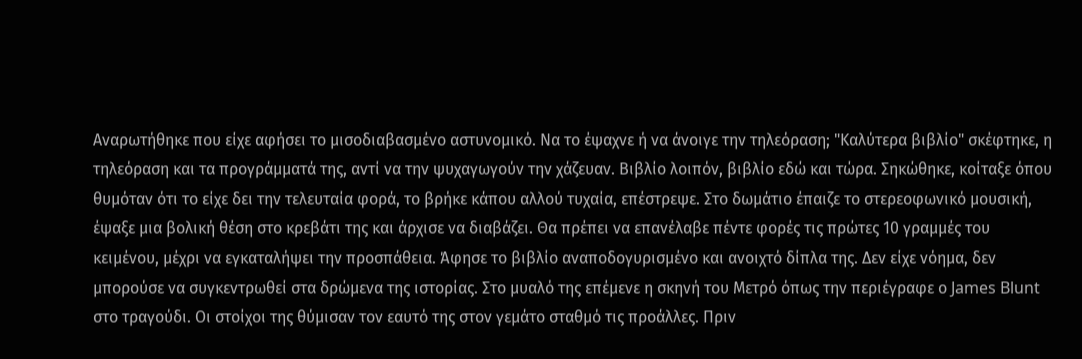Αναρωτήθηκε που είχε αφήσει το μισοδιαβασμένο αστυνομικό. Να το έψαχνε ή να άνοιγε την τηλεόραση; "Καλύτερα βιβλίο" σκέφτηκε, η τηλεόραση και τα προγράμματά της, αντί να την ψυχαγωγούν την χάζευαν. Βιβλίο λοιπόν, βιβλίο εδώ και τώρα. Σηκώθηκε, κοίταξε όπου θυμόταν ότι το είχε δει την τελευταία φορά, το βρήκε κάπου αλλού τυχαία, επέστρεψε. Στο δωμάτιο έπαιζε το στερεοφωνικό μουσική, έψαξε μια βολική θέση στο κρεβάτι της και άρχισε να διαβάζει. Θα πρέπει να επανέλαβε πέντε φορές τις πρώτες 10 γραμμές του κειμένου, μέχρι να εγκαταλήψει την προσπάθεια. Άφησε το βιβλίο αναποδογυρισμένο και ανοιχτό δίπλα της. Δεν είχε νόημα, δεν μπορούσε να συγκεντρωθεί στα δρώμενα της ιστορίας. Στο μυαλό της επέμενε η σκηνή του Μετρό όπως την περιέγραφε ο James Blunt στο τραγούδι. Οι στοίχοι της θύμισαν τον εαυτό της στον γεμάτο σταθμό τις προάλλες. Πριν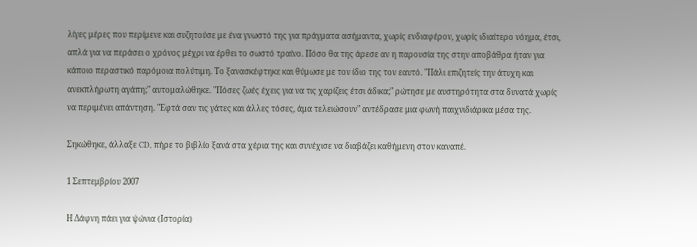λίγες μέρες που περίμενε και συζητούσε με ένα γνωστό της για πράγματα ασήμαντα, χωρίς ενδιαφέρον, χωρίς ιδιαίτερο νόημα, έτσι, απλά για να περάσει ο χρόνος μέχρι να έρθει το σωστό τραίνο. Πόσο θα της άρεσε αν η παρουσία της στην αποβάθρα ήταν για κάποιο περαστικό παρόμοια πολύτιμη. Το ξανασκέφτηκε και θύμωσε με τον ίδιο της τον εαυτό. "Πάλι επιζητείς την άτυχη και ανεκπλήρωτη αγάπη;" αυτομαλώθηκε. "Πόσες ζωές έχεις για να τις χαρίζεις έτσι άδικα;" ρώτησε με αυστηρότητα στα δυνατά χωρίς να περιμένει απάντηση. "Εφτά σαν τις γάτες και άλλες τόσες, άμα τελειώσουν" αντέδρασε μια φωνή παιχνιδιάρικα μέσα της.

Σηκώθηκε, άλλαξε CD, πήρε το βιβλίο ξανά στα χέρια της και συνέχισε να διαβάζει καθήμενη στον καναπέ.

1 Σεπτεμβρίου 2007

Η Δάφνη πάει για ψώνια (Ιστορία)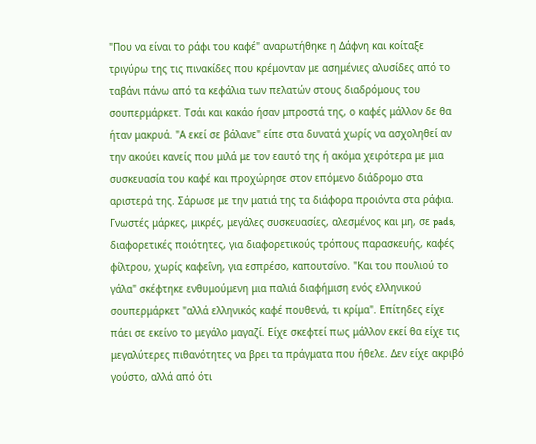"Που να είναι το ράφι του καφέ" αναρωτήθηκε η Δάφνη και κοίταξε τριγύρω της τις πινακίδες που κρέμονταν με ασημένιες αλυσίδες από το ταβάνι πάνω από τα κεφάλια των πελατών στους διαδρόμους του σουπερμάρκετ. Τσάι και κακάο ήσαν μπροστά της, ο καφές μάλλον δε θα ήταν μακρυά. "Α εκεί σε βάλανε" είπε στα δυνατά χωρίς να ασχοληθεί αν την ακούει κανείς που μιλά με τον εαυτό της ή ακόμα χειρότερα με μια συσκευασία του καφέ και προχώρησε στον επόμενο διάδρομο στα αριστερά της. Σάρωσε με την ματιά της τα διάφορα προιόντα στα ράφια. Γνωστές μάρκες, μικρές, μεγάλες συσκευασίες, αλεσμένος και μη, σε pads, διαφορετικές ποιότητες, για διαφορετικούς τρόπους παρασκευής, καφές φίλτρου, χωρίς καφεΐνη, για εσπρέσο, καπουτσίνο. "Και του πουλιού το γάλα" σκέφτηκε ενθυμούμενη μια παλιά διαφήμιση ενός ελληνικού σουπερμάρκετ "αλλά ελληνικός καφέ πουθενά, τι κρίμα". Επίτηδες είχε πάει σε εκείνο το μεγάλο μαγαζί. Είχε σκεφτεί πως μάλλον εκεί θα είχε τις μεγαλύτερες πιθανότητες να βρει τα πράγματα που ήθελε. Δεν είχε ακριβό γούστο, αλλά από ότι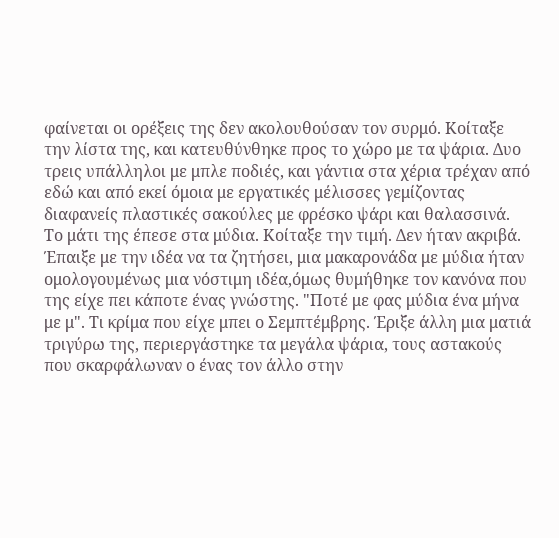φαίνεται οι ορέξεις της δεν ακολουθούσαν τον συρμό. Κοίταξε την λίστα της, και κατευθύνθηκε προς το χώρο με τα ψάρια. Δυο τρεις υπάλληλοι με μπλε ποδιές, και γάντια στα χέρια τρέχαν από εδώ και από εκεί όμοια με εργατικές μέλισσες γεμίζοντας διαφανείς πλαστικές σακούλες με φρέσκο ψάρι και θαλασσινά. Το μάτι της έπεσε στα μύδια. Κοίταξε την τιμή. Δεν ήταν ακριβά. Έπαιξε με την ιδέα να τα ζητήσει, μια μακαρονάδα με μύδια ήταν ομολογουμένως μια νόστιμη ιδέα,όμως θυμήθηκε τον κανόνα που της είχε πει κάποτε ένας γνώστης. "Ποτέ με φας μύδια ένα μήνα με μ". Τι κρίμα που είχε μπει ο Σεμπτέμβρης. Έριξε άλλη μια ματιά τριγύρω της, περιεργάστηκε τα μεγάλα ψάρια, τους αστακούς που σκαρφάλωναν ο ένας τον άλλο στην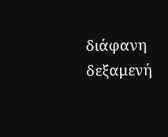διάφανη δεξαμενή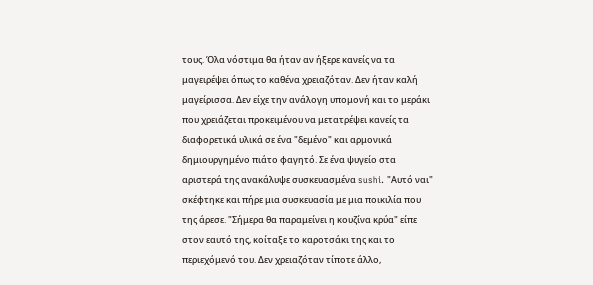τους. Όλα νόστιμα θα ήταν αν ήξερε κανείς να τα μαγειρέψει όπως το καθένα χρειαζόταν. Δεν ήταν καλή μαγείρισσα. Δεν είχε την ανάλογη υπομονή και το μεράκι που χρειάζεται προκειμένου να μετατρέψει κανείς τα διαφορετικά υλικά σε ένα "δεμένο" και αρμονικά δημιουργημένο πιάτο φαγητό. Σε ένα ψυγείο στα αριστερά της ανακάλυψε συσκευασμένα sushi. "Αυτό ναι" σκέφτηκε και πήρε μια συσκευασία με μια ποικιλία που της άρεσε. "Σήμερα θα παραμείνει η κουζίνα κρύα" είπε στον εαυτό της, κοίταξε το καροτσάκι της και το περιεχόμενό του. Δεν χρειαζόταν τίποτε άλλο,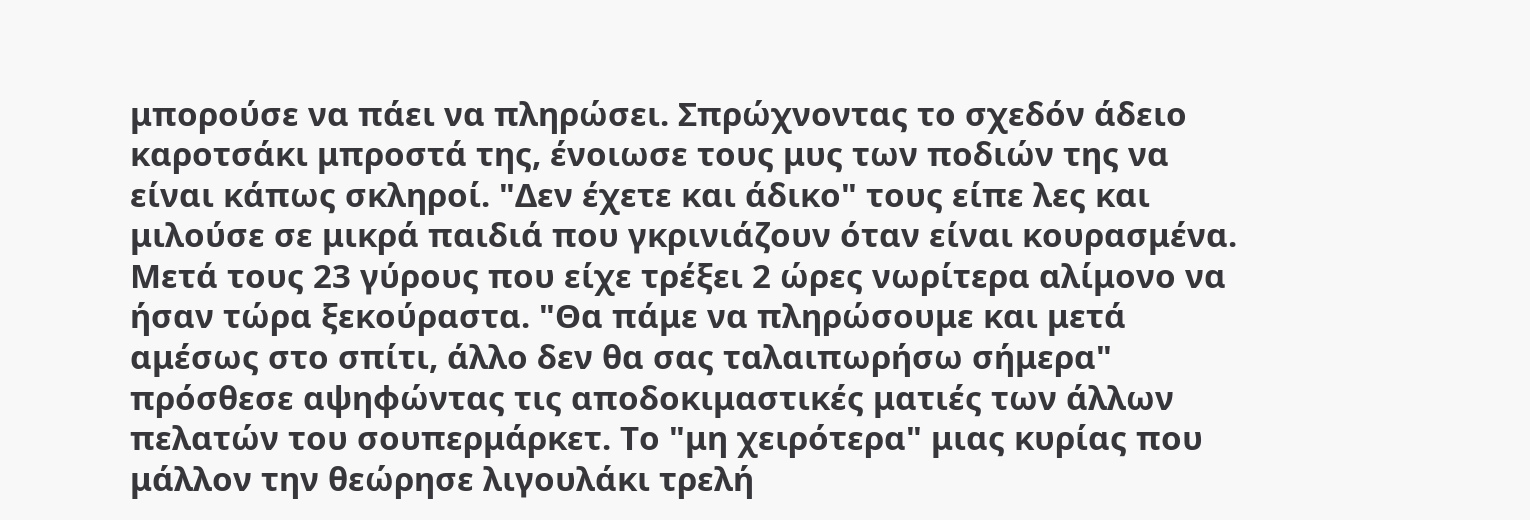μπορούσε να πάει να πληρώσει. Σπρώχνοντας το σχεδόν άδειο καροτσάκι μπροστά της, ένοιωσε τους μυς των ποδιών της να είναι κάπως σκληροί. "Δεν έχετε και άδικο" τους είπε λες και μιλούσε σε μικρά παιδιά που γκρινιάζουν όταν είναι κουρασμένα. Μετά τους 23 γύρους που είχε τρέξει 2 ώρες νωρίτερα αλίμονο να ήσαν τώρα ξεκούραστα. "Θα πάμε να πληρώσουμε και μετά αμέσως στο σπίτι, άλλο δεν θα σας ταλαιπωρήσω σήμερα" πρόσθεσε αψηφώντας τις αποδοκιμαστικές ματιές των άλλων πελατών του σουπερμάρκετ. Το "μη χειρότερα" μιας κυρίας που μάλλον την θεώρησε λιγουλάκι τρελή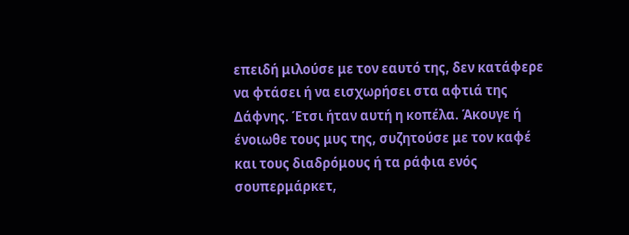επειδή μιλούσε με τον εαυτό της, δεν κατάφερε να φτάσει ή να εισχωρήσει στα αφτιά της Δάφνης. Έτσι ήταν αυτή η κοπέλα. Άκουγε ή ένοιωθε τους μυς της, συζητούσε με τον καφέ και τους διαδρόμους ή τα ράφια ενός σουπερμάρκετ,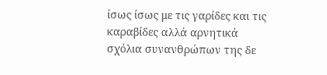ίσως ίσως με τις γαρίδες και τις καραβίδες αλλά αρνητικά σχόλια συνανθρώπων της δε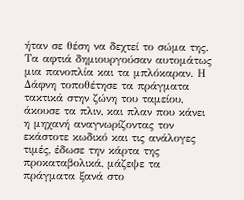ήταν σε θέση να δεχτεί το σώμα της. Τα αφτιά δημιουργούσαν αυτομάτως μια πανοπλία και τα μπλόκαραν. Η Δάφνη τοποθέτησε τα πράγματα τακτικά στην ζώνη του ταμείου, άκουσε τα πλιν, και πλαν που κάνει η μηχανή αναγνωρίζοντας τον εκάστοτε κωδικό και τις ανάλογες τιμές, έδωσε την κάρτα της προκαταβολικά, μάζεψε τα πράγματα ξανά στο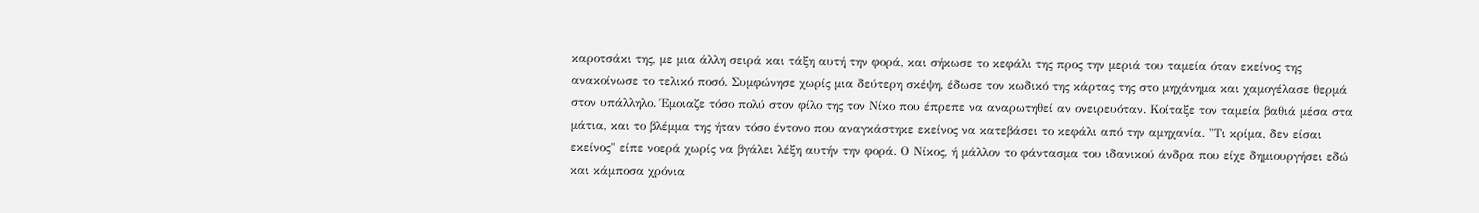καροτσάκι της, με μια άλλη σειρά και τάξη αυτή την φορά, και σήκωσε το κεφάλι της προς την μεριά του ταμεία όταν εκείνος της ανακοίνωσε το τελικό ποσό. Συμφώνησε χωρίς μια δεύτερη σκέψη, έδωσε τον κωδικό της κάρτας της στο μηχάνημα και χαμογέλασε θερμά στον υπάλληλο. Έμοιαζε τόσο πολύ στον φίλο της τον Νίκο που έπρεπε να αναρωτηθεί αν ονειρευόταν. Κοίταξε τον ταμεία βαθιά μέσα στα μάτια, και το βλέμμα της ήταν τόσο έντονο που αναγκάστηκε εκείνος να κατεβάσει το κεφάλι από την αμηχανία. "Τι κρίμα, δεν είσαι εκείνος" είπε νοερά χωρίς να βγάλει λέξη αυτήν την φορά. Ο Νίκος, ή μάλλον το φάντασμα του ιδανικού άνδρα που είχε δημιουργήσει εδώ και κάμποσα χρόνια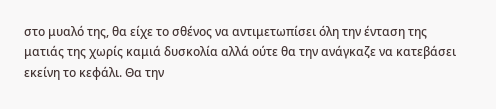στο μυαλό της, θα είχε το σθένος να αντιμετωπίσει όλη την ένταση της ματιάς της χωρίς καμιά δυσκολία αλλά ούτε θα την ανάγκαζε να κατεβάσει εκείνη το κεφάλι. Θα την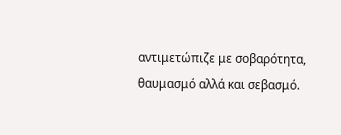αντιμετώπιζε με σοβαρότητα, θαυμασμό αλλά και σεβασμό.